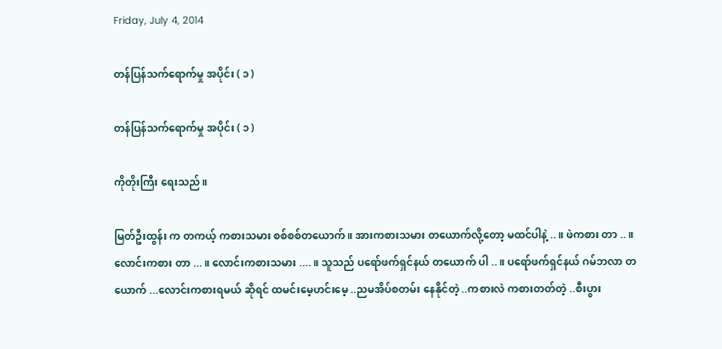Friday, July 4, 2014

တန်ပြန်သက်ရောက်မှု အပိုင်း ( ၁ )

တန်ပြန်သက်ရောက်မှု အပိုင်း ( ၁ )

ကိုတိုးကြီး ရေးသည်။

မြတ်ဦးထွန်း က တကယ့် ကစားသမား စစ်စစ်တယောက် ။ အားကစားသမား တယောက်လို့တော့ မထင်ပါနဲ့ ..။ ဖဲကစား တာ ..။ လောင်းကစား တာ ...။ လောင်းကစားသမား ....။ သူသည် ပရော်ဖက်ရှင်နယ် တယောက် ပါ ..။ ပရော်ဖက်ရှင်နယ် ဂမ်ဘလာ တယောက် ...လောင်းကစားရမယ် ဆိုရင် ထမင်းမေ့ဟင်းမေ့ ..ညမအိပ်စတမ်း နေနိုင်တဲ့ ..ကစားလဲ ကစားတတ်တဲ့ ..စီးပွား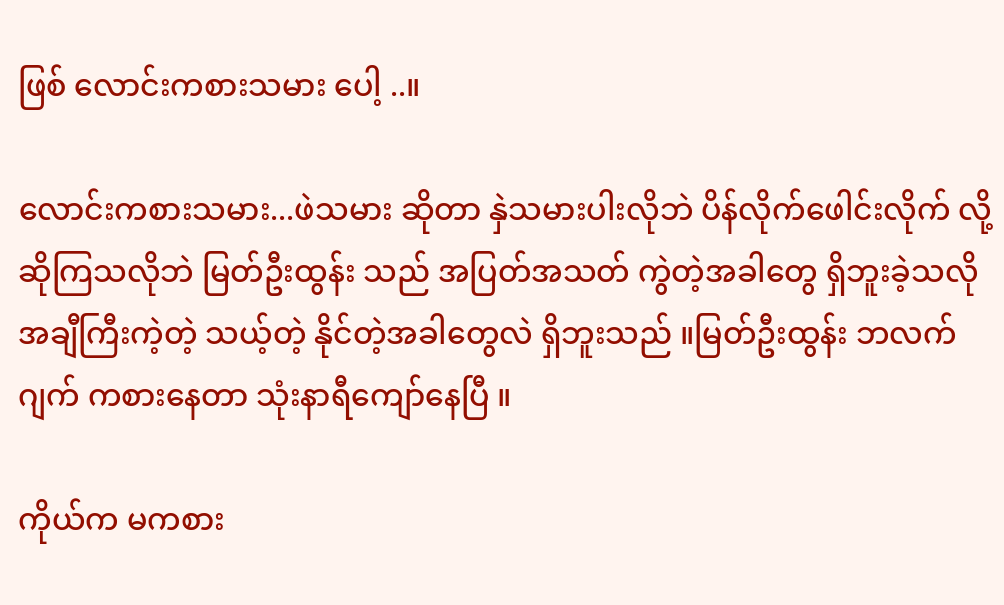ဖြစ် လောင်းကစားသမား ပေါ့ ..။

လောင်းကစားသမား...ဖဲသမား ဆိုတာ နှဲသမားပါးလိုဘဲ ပိန်လိုက်ဖေါင်းလိုက် လို့ ဆိုကြသလိုဘဲ မြတ်ဦးထွန်း သည် အပြတ်အသတ် ကွဲတဲ့အခါတွေ ရှိဘူးခဲ့သလို အချီကြီးကဲ့တဲ့ သယ့်တဲ့ နိုင်တဲ့အခါတွေလဲ ရှိဘူးသည် ။မြတ်ဦးထွန်း ဘလက်ဂျက် ကစားနေတာ သုံးနာရီကျော်နေပြီ ။

ကိုယ်က မကစား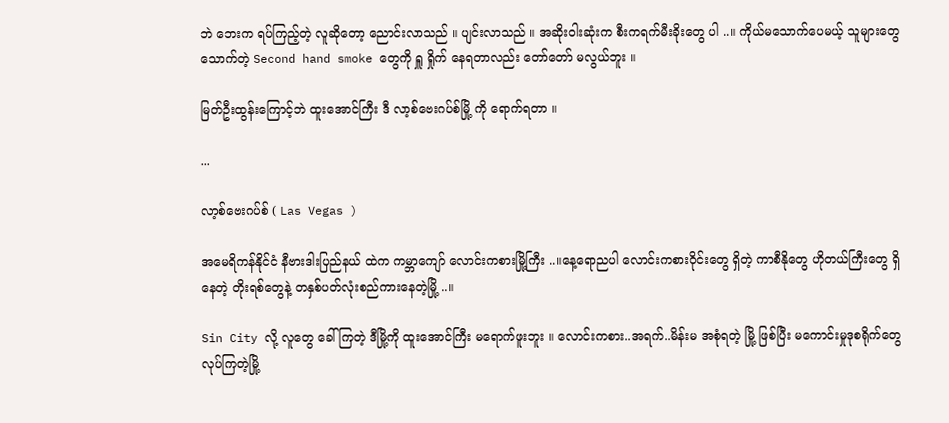ဘဲ ဘေးက ရပ်ကြည့်တဲ့ လူဆိုတော့ ညောင်းလာသည် ။ ပျင်းလာသည် ။ အဆိုးဝါးဆုံးက စီးကရက်မီးခိုးတွေ ပါ ..။ ကိုယ်မသောက်ပေမယ့် သူများတွေ သောက်တဲ့ Second hand smoke တွေကို ရှူ ရှိုက် နေရတာလည်း တော်တော် မလွယ်ဘူး ။

မြတ်ဦးထွန်းကြောင့်ဘဲ ထူးအောင်ကြီး ဒီ လာ့စ်ဗေးဂပ်စ်မြို့ ကို ရောက်ရတာ ။

...

လာ့စ်ဗေးဂပ်စ် ( Las Vegas )

အမေရိကန်နိုင်ငံ နီဗားဒါးပြည်နယ် ထဲက ကမ္ဘာကျော် လောင်းကစားမြို့ကြီး ..။နေ့ရောညပါ လောင်းကစားဝိုင်းတွေ ရှိတဲ့ ကာစီနိုတွေ ဟိုတယ်ကြီးတွေ ရှိနေတဲ့ တိုးရစ်တွေနဲ့ တနှစ်ပတ်လုံးစည်ကားနေတဲ့မြို့ ..။

Sin City လို့ လူတွေ ခေါ်ကြတဲ့ ဒီမြို့ကို ထူးအောင်ကြီး မရောက်ဖူးဘူး ။ လောင်းကစား..အရက်..မိန်းမ အစုံရတဲ့ မြို့ ဖြစ်ပြီး မကောင်းမှုဒုစရိုက်တွေ လုပ်ကြတဲ့မြို့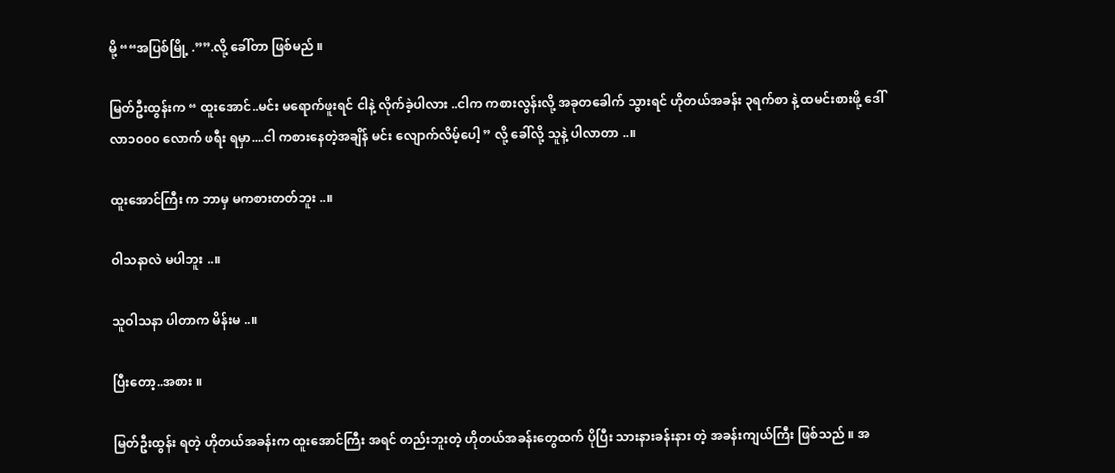မို့ ““အပြစ်မြို့ .””.လို့ ခေါ်တာ ဖြစ်မည် ။

မြတ်ဦးထွန်းက “ ထူးအောင်..မင်း မရောက်ဖူးရင် ငါနဲ့ လိုက်ခဲ့ပါလား ..ငါက ကစားလွန်းလို့ အခုတခေါက် သွားရင် ဟိုတယ်အခန်း ၃ရက်စာ နဲ့ ထမင်းစားဖို့ ဒေါ်လာ၁၀၀၀ လောက် ဖရီး ရမှာ....ငါ ကစားနေတဲ့အချိန် မင်း လျောက်လိမ့်ပေါ့ ” လို့ ခေါ်လို့ သူနဲ့ ပါလာတာ ..။

ထူးအောင်ကြီး က ဘာမှ မကစားတတ်ဘူး ..။

ဝါသနာလဲ မပါဘူး ..။

သူဝါသနာ ပါတာက မိန်းမ ..။

ပြီးတော့..အစား ။

မြတ်ဦးထွန်း ရတဲ့ ဟိုတယ်အခန်းက ထူးအောင်ကြီး အရင် တည်းဘူးတဲ့ ဟိုတယ်အခန်းတွေထက် ပိုပြီး သားနားခန်းနား တဲ့ အခန်းကျယ်ကြီး ဖြစ်သည် ။ အ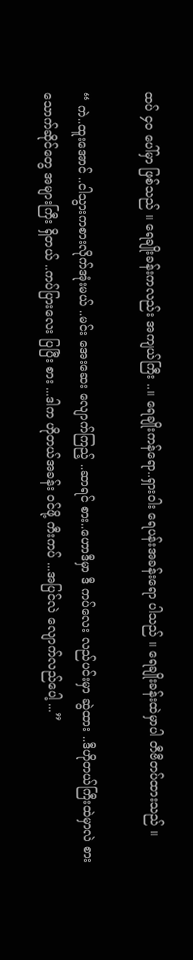ထပ် ၄၀ ပေါ်မှာ ဖြစ်သည် ။ ရေချိုးခန်းကလည်း အကျယ်ကြီး ..။ ရေချိုးကန်ရော..ရှားဝါး ရေပန်းအခန်းရော ပါသည် ။ ရေချိုးခန်းထဲမှာပါ တီဗီတပ်ထားသည် ။

“ ကဲ..ထူးအောင် ..ငါသွားကစားလိုက်အုံးမယ် ..မင်း အေးဆေး လျောက်ကြည့် ..ဆာရင် စား..ဟောဒီမှာ ဒီ ကပ်လေး လည်ပင်းမှာ ဆွဲထား ..ဒီဟိုတယ်ကြီးထဲမှာလဲ စားသောက်ဆိုင်တွေ အများကြီး ရှိတယ် ..ကပ်ပြားလေး ပြပြီး စား ...ဒါက ဟိုတယ်အခန်း ဝင်ဖို့ ကီးကပ် ...အပြင်လဲ လျောက်လည်ပေါ့ ...”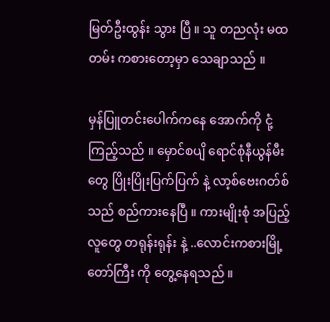မြတ်ဦးထွန်း သွား ပြီ ။ သူ တညလုံး မထတမ်း ကစားတော့မှာ သေချာသည် ။

မှန်ပြူတင်းပေါက်ကနေ အောက်ကို ငုံ့ကြည့်သည် ။ မှောင်စပျိ ရောင်စုံနီယွန်မီးတွေ ပြိုးပြိုးပြက်ပြက် နဲ့ လာ့စ်ဗေးဂတ်စ် သည် စည်ကားနေပြီ ။ ကားမျိုးစုံ အပြည့် လူတွေ တရုန်းရုန်း နဲ့ ..လောင်းကစားမြို့တော်ကြီး ကို တွေ့နေရသည် ။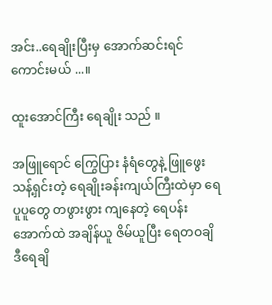အင်း..ရေချိုးပြီးမှ အောက်ဆင်းရင် ကောင်းမယ် ...။

ထူးအောင်ကြီး ရေချိုး သည် ။

အဖြူရောင် ကြွေပြား နံရံတွေနဲ့ ဖြူဖွေး သန့်ရှင်းတဲ့ ရေချိုးခန်းကျယ်ကြီးထဲမှာ ရေပူပူတွေ တဖွားဖွား ကျနေတဲ့ ရေပန်းအောက်ထဲ အချိန်ယူ ဇိမ်ယူပြီး ရေတဝချိ ဒီရေချိ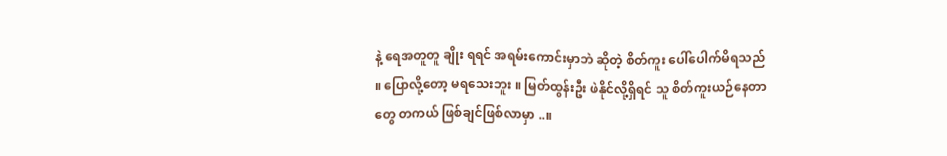နဲ့ ရေအတူတူ ချိုး ရရင် အရမ်းကောင်းမှာဘဲ ဆိုတဲ့ စိတ်ကူး ပေါ်ပေါက်မိရသည် ။ ပြောလို့တော့ မရသေးဘူး ။ မြတ်ထွန်းဦး ဖဲနိုင်လို့ရှိရင် သူ စိတ်ကူးယဉ်နေတာတွေ တကယ် ဖြစ်ချင်ဖြစ်လာမှာ ..။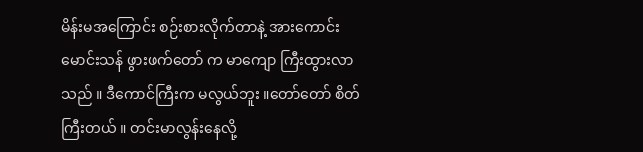မိန်းမအကြောင်း စဉ်းစားလိုက်တာနဲ့ အားကောင်းမောင်းသန် ဖွားဖက်တော် က မာကျော ကြီးထွားလာသည် ။ ဒီကောင်ကြီးက မလွယ်ဘူး ။တော်တော် စိတ်ကြီးတယ် ။ တင်းမာလွန်းနေလို့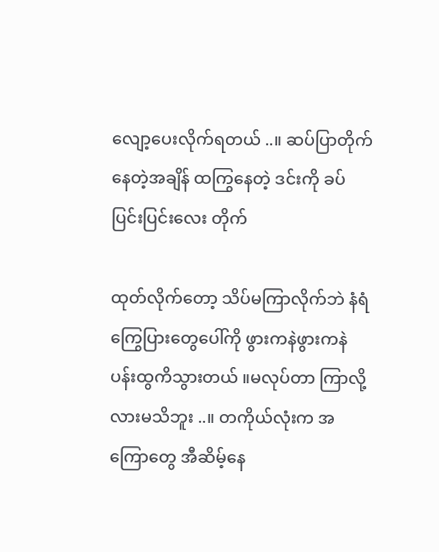လျော့ပေးလိုက်ရတယ် ..။ ဆပ်ပြာတိုက်နေတဲ့အချိန် ထကြွနေတဲ့ ဒင်းကို ခပ်ပြင်းပြင်းလေး တိုက်

ထုတ်လိုက်တော့ သိပ်မကြာလိုက်ဘဲ နံရံကြွေပြားတွေပေါ်ကို ဖွားကနဲဖွားကနဲ ပန်းထွကိသွားတယ် ။မလုပ်တာ ကြာလို့လားမသိဘူး ..။ တကိုယ်လုံးက အကြောတွေ အီဆိမ့်နေ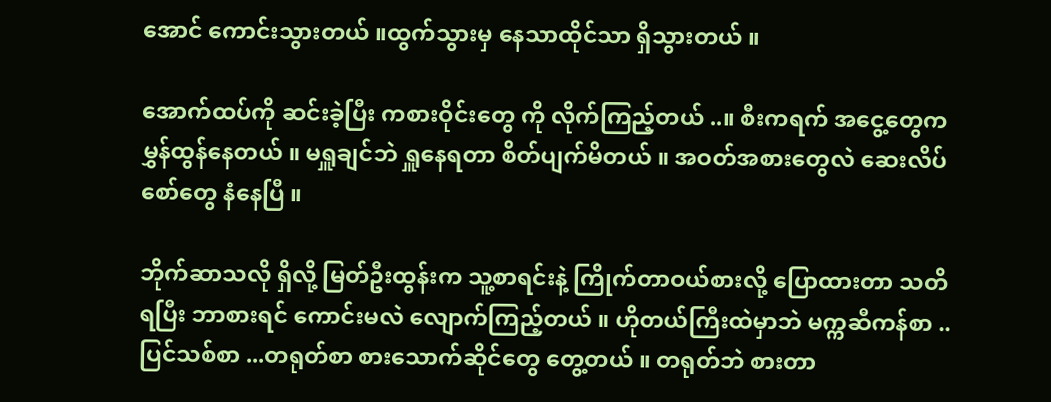အောင် ကောင်းသွားတယ် ။ထွက်သွားမှ နေသာထိုင်သာ ရှိသွားတယ် ။

အောက်ထပ်ကို ဆင်းခဲ့ပြီး ကစားဝိုင်းတွေ ကို လိုက်ကြည့်တယ် ..။ စီးကရက် အငွေ့တွေက မွှန်ထွန်နေတယ် ။ မရှူချင်ဘဲ ရှူနေရတာ စိတ်ပျက်မိတယ် ။ အဝတ်အစားတွေလဲ ဆေးလိပ်စော်တွေ နံနေပြီ ။

ဘိုက်ဆာသလို ရှိလို့ မြတ်ဦးထွန်းက သူ့စာရင်းနဲ့ ကြိုက်တာဝယ်စားလို့ ပြောထားတာ သတိရပြီး ဘာစားရင် ကောင်းမလဲ လျောက်ကြည့်တယ် ။ ဟိုတယ်ကြီးထဲမှာဘဲ မက္ကဆီကန်စာ ..ပြင်သစ်စာ ...တရုတ်စာ စားသောက်ဆိုင်တွေ တွေ့တယ် ။ တရုတ်ဘဲ စားတာ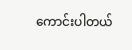ကောင်းပါတယ်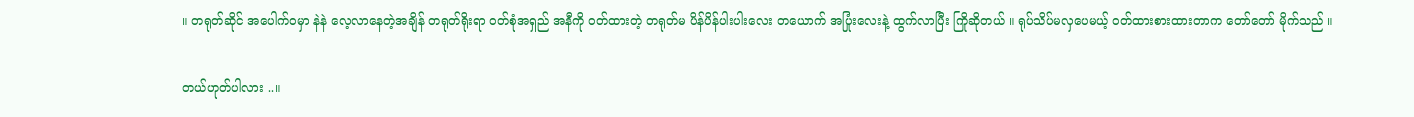။ တရုတ်ဆိုင် အပေါက်ဝမှာ နဲနဲ လေ့လာနေတဲ့အချိန် တရုတ်ရိုးရာ ဝတ်စုံအရှည် အနီကို ဝတ်ထားတဲ့ တရုတ်မ ပိန်ပိန်ပါးပါးလေး တယောက် အပြုံးလေးနဲ့ ထွက်လာပြီး ကြိုဆိုတယ် ။ ရုပ်သိပ်မလှပေမယ့် ဝတ်ထားစားထားတာက တော်တော် မိုက်သည် ။

တယ်ဟုတ်ပါလား ..။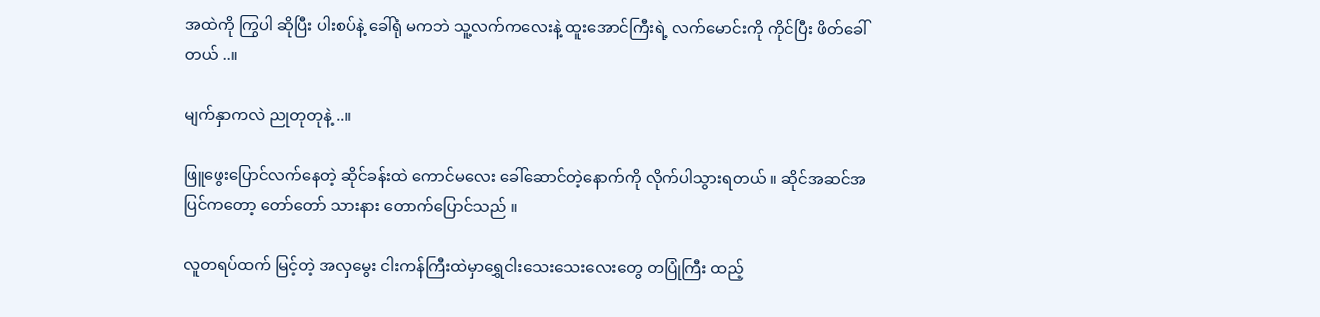အထဲကို ကြွပါ ဆိုပြီး ပါးစပ်နဲ့ ခေါ်ရုံ မကဘဲ သူ့လက်ကလေးနဲ့ ထူးအောင်ကြီးရဲ့ လက်မောင်းကို ကိုင်ပြီး ဖိတ်ခေါ်တယ် ..။

မျက်နှာကလဲ ညုတုတုနဲ့ ..။

ဖြူဖွေးပြောင်လက်နေတဲ့ ဆိုင်ခန်းထဲ ကောင်မလေး ခေါ်ဆောင်တဲ့နောက်ကို လိုက်ပါသွားရတယ် ။ ဆိုင်အဆင်အပြင်ကတော့ တော်တော် သားနား တောက်ပြောင်သည် ။

လူတရပ်ထက် မြင့်တဲ့ အလှမွေး ငါးကန်ကြီးထဲမှာရွှေငါးသေးသေးလေးတွေ တပြုံကြီး ထည့်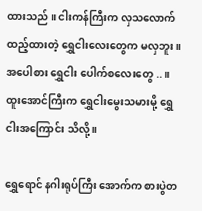ထားသည် ။ ငါးကန်ကြီးက လှသလောက် ထည့်ထားတဲ့ ရွှေငါးလေးတွေက မလှဘူး ။ အပေါစား ရွှေငါး ပေါက်စလေးတွေ ..။ ထူးအောင်ကြီးက ရွှေငါးမွေးသမားမို့ ရွှေငါးအကြောင်း သိလို့ ။

ရွှေရောင် နဂါးရုပ်ကြီး အောက်က စားပွဲတ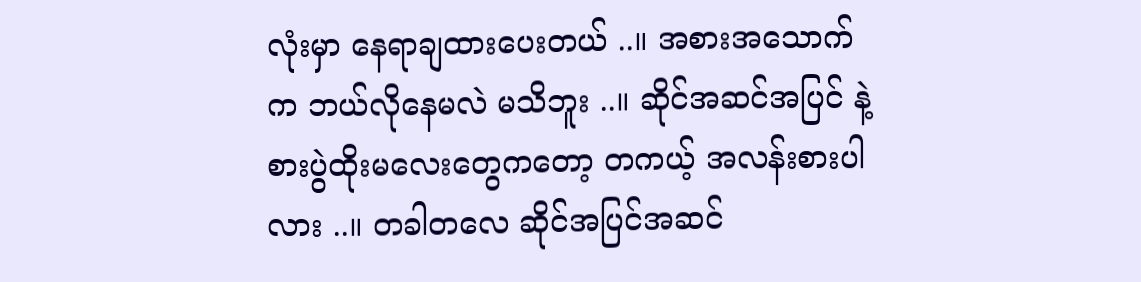လုံးမှာ နေရာချထားပေးတယ် ..။ အစားအသောက်က ဘယ်လိုနေမလဲ မသိဘူး ..။ ဆိုင်အဆင်အပြင် နဲ့ စားပွဲထိုးမလေးတွေကတော့ တကယ့် အလန်းစားပါလား ..။ တခါတလေ ဆိုင်အပြင်အဆင်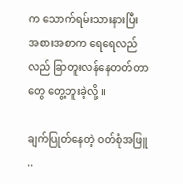က သောက်ရမ်းသားနားပြီး အစားအစာက ရေရေလည်လည် ခြာတူးလန်နေတတ်တာတွေ တွေ့ဘူးခဲ့လို့ ။

ချက်ပြုတ်နေတဲ့ ဝတ်စုံအဖြူ ..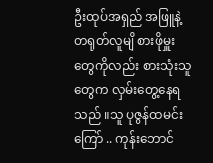ဦးထုပ်အရှည် အဖြူနဲ့ တရုတ်လူမျိ စားဖိုမှူးတွေကိုလည်း စားသုံးသူတွေက လှမ်းတွေ့နေရသည် ။သူ ပုဇွန်ထမင်းကြော် .. ကုန်းဘောင်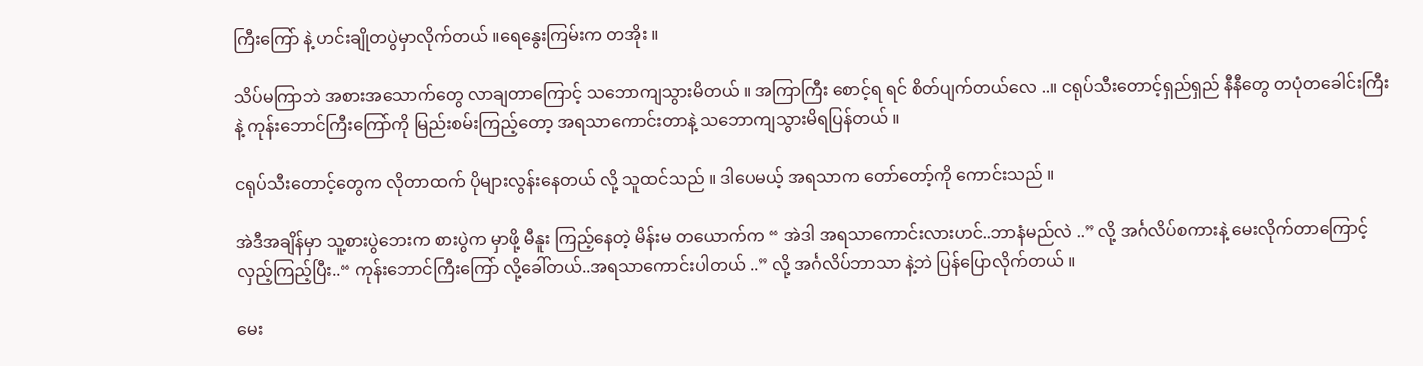ကြီးကြော် နဲ့ ဟင်းချိုတပွဲမှာလိုက်တယ် ။ရေနွေးကြမ်းက တအိုး ။

သိပ်မကြာဘဲ အစားအသောက်တွေ လာချတာကြောင့် သဘောကျသွားမိတယ် ။ အကြာကြီး စောင့်ရ ရင် စိတ်ပျက်တယ်လေ ..။ ငရုပ်သီးတောင့်ရှည်ရှည် နီနီတွေ တပုံတခေါင်းကြီးနဲ့ ကုန်းဘောင်ကြီးကြော်ကို မြည်းစမ်းကြည့်တော့ အရသာကောင်းတာနဲ့ သဘောကျသွားမိရပြန်တယ် ။

ငရုပ်သီးတောင့်တွေက လိုတာထက် ပိုများလွန်းနေတယ် လို့ သူထင်သည် ။ ဒါပေမယ့် အရသာက တော်တော့်ကို ကောင်းသည် ။

အဲဒီအချိန်မှာ သူ့စားပွဲဘေးက စားပွဲက မှာဖို့ မီနူး ကြည့်နေတဲ့ မိန်းမ တယောက်က “ အဲဒါ အရသာကောင်းလားဟင်..ဘာနံမည်လဲ ..” လို့ အင်္ဂလိပ်စကားနဲ့ မေးလိုက်တာကြောင့် လှည့်ကြည့်ပြီး..“ ကုန်းဘောင်ကြီးကြော် လို့ခေါ်တယ်..အရသာကောင်းပါတယ် ..” လို့ အင်္ဂလိပ်ဘာသာ နဲ့ဘဲ ပြန်ပြောလိုက်တယ် ။

မေး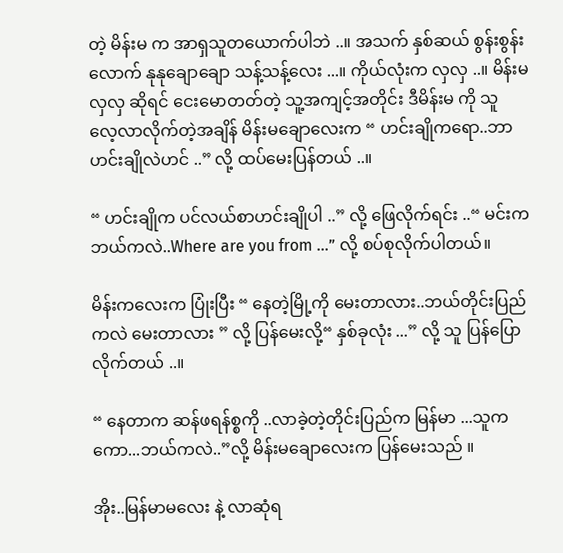တဲ့ မိန်းမ က အာရှသူတယောက်ပါဘဲ ..။ အသက် နှစ်ဆယ် စွန်းစွန်းလောက် နုနုချောချော သန့်သန့်လေး ...။ ကိုယ်လုံးက လှလှ ..။ မိန်းမလှလှ ဆိုရင် ငေးမောတတ်တဲ့ သူ့အကျင့်အတိုင်း ဒီမိန်းမ ကို သူ လေ့လာလိုက်တဲ့အချိန် မိန်းမချောလေးက “ ဟင်းချိုကရော..ဘာဟင်းချိုလဲဟင် ..” လို့ ထပ်မေးပြန်တယ် ..။

“ ဟင်းချိုက ပင်လယ်စာဟင်းချိုပါ ..” လို့ ဖြေလိုက်ရင်း ..“ မင်းက ဘယ်ကလဲ..Where are you from ...” လို့ စပ်စုလိုက်ပါတယ်။

မိန်းကလေးက ပြုံးပြီး “ နေတဲ့မြို့ကို မေးတာလား..ဘယ်တိုင်းပြည်ကလဲ မေးတာလား ” လို့ ပြန်မေးလို့“ နှစ်ခုလုံး ...” လို့ သူ ပြန်ပြောလိုက်တယ် ..။

“ နေတာက ဆန်ဖရန်စ္စကို ..လာခဲ့တဲ့တိုင်းပြည်က မြန်မာ ...သူကကော...ဘယ်ကလဲ..”လို့ မိန်းမချောလေးက ပြန်မေးသည် ။

အိုး..မြန်မာမလေး နဲ့ လာဆုံရ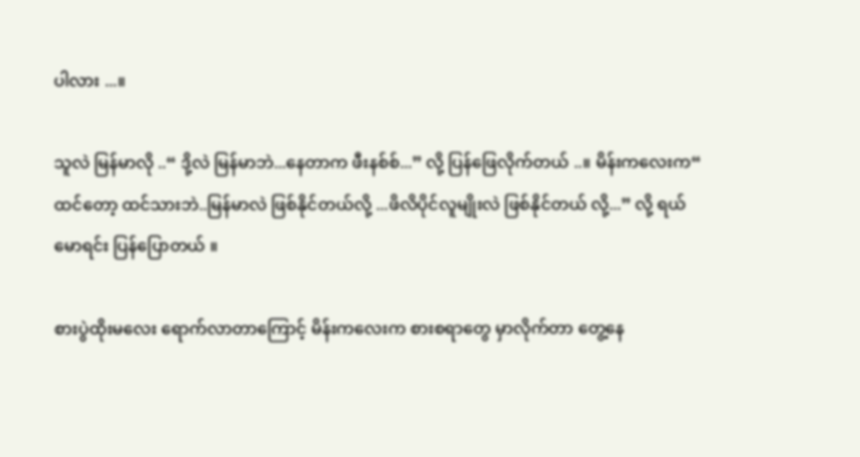ပါလား ...။

သူလဲ မြန်မာလို ..“ ဒို့လဲ မြန်မာဘဲ...နေတာက ဖီးနစ်စ်...” လို့ ပြန်ဖြေလိုက်တယ် ..။ မိန်းကလေးက“ ထင်တော့ ထင်သားဘဲ..မြန်မာလဲ ဖြစ်နိုင်တယ်လို့ ...ဖိလိပိုင်လူမျိုးလဲ ဖြစ်နိုင်တယ် လို့...” လို့ ရယ်မောရင်း ပြန်ပြောတယ် ။

စားပွဲထိုးမလေး ရောက်လာတာကြောင့် မိန်းကလေးက စားစရာတွေ မှာလိုက်တာ တွေ့နေ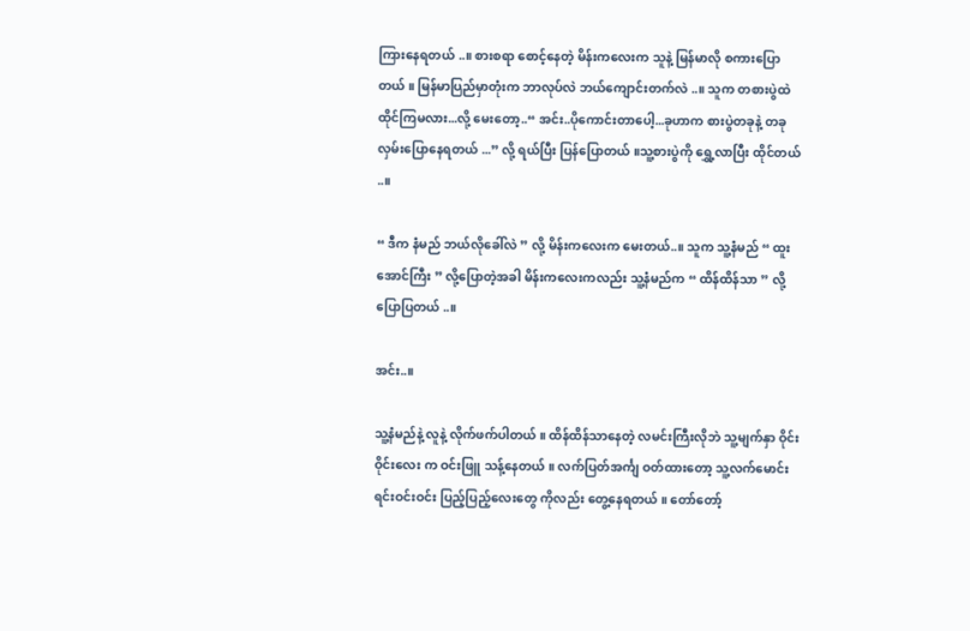ကြားနေရတယ် ..။ စားစရာ စောင့်နေတဲ့ မိန်းကလေးက သူနဲ့ မြန်မာလို စကားပြောတယ် ။ မြန်မာပြည်မှာတုံးက ဘာလုပ်လဲ ဘယ်ကျောင်းတက်လဲ ..။ သူက တစားပွဲထဲ ထိုင်ကြမလား...လို့ မေးတော့..“ အင်း..ပိုကောင်းတာပေါ့...ခုဟာက စားပွဲတခုနဲ့ တခု လှမ်းပြောနေရတယ် ...” လို့ ရယ်ပြီး ပြန်ပြောတယ် ။သူ့စားပွဲကို ရွှေ့လာပြီး ထိုင်တယ် ..။

“ ဒီက နံမည် ဘယ်လိုခေါ်လဲ ” လို့ မိန်းကလေးက မေးတယ်..။ သူက သူ့နံမည် “ ထူးအောင်ကြီး ” လို့ပြောတဲ့အခါ မိန်းကလေးကလည်း သူ့နံမည်က “ ထိန်ထိန်သာ ” လို့ ပြောပြတယ် ..။

အင်း..။

သူ့နံမည်နဲ့ လူနဲ့ လိုက်ဖက်ပါတယ် ။ ထိန်ထိန်သာနေတဲ့ လမင်းကြီးလိုဘဲ သူ့မျက်နှာ ဝိုင်းဝိုင်းလေး က ဝင်းဖြူ သန့်နေတယ် ။ လက်ပြတ်အင်္ကျ ဝတ်ထားတော့ သူ့လက်မောင်းရင်းဝင်းဝင်း ပြည့်ပြည့်လေးတွေ ကိုလည်း တွေ့နေရတယ် ။ တော်တော့်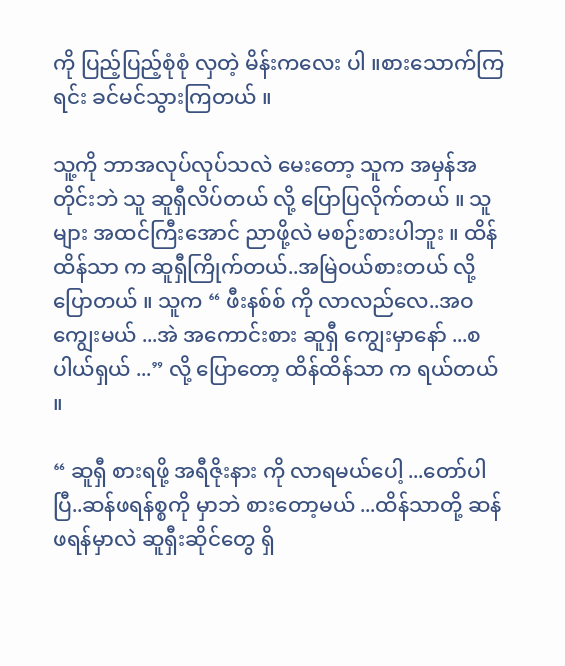ကို ပြည့်ပြည့်စုံစုံ လှတဲ့ မိန်းကလေး ပါ ။စားသောက်ကြရင်း ခင်မင်သွားကြတယ် ။

သူ့ကို ဘာအလုပ်လုပ်သလဲ မေးတော့ သူက အမှန်အတိုင်းဘဲ သူ ဆူရှီလိပ်တယ် လို့ ပြောပြလိုက်တယ် ။ သူများ အထင်ကြီးအောင် ညာဖို့လဲ မစဉ်းစားပါဘူး ။ ထိန်ထိန်သာ က ဆူရှီကြိုက်တယ်..အမြဲဝယ်စားတယ် လို့ ပြောတယ် ။ သူက “ ဖီးနစ်စ် ကို လာလည်လေ..အဝကျွေးမယ် ...အဲ အကောင်းစား ဆူရှီ ကျွေးမှာနော် ...စပါယ်ရှယ် ...” လို့ ပြောတော့ ထိန်ထိန်သာ က ရယ်တယ် ။

“ ဆူရှီ စားရဖို့ အရီဇိုးနား ကို လာရမယ်ပေါ့ ...တော်ပါပြီ..ဆန်ဖရန်စ္စကို မှာဘဲ စားတော့မယ် ...ထိန်သာတို့ ဆန်ဖရန်မှာလဲ ဆူရှီးဆိုင်တွေ ရှိ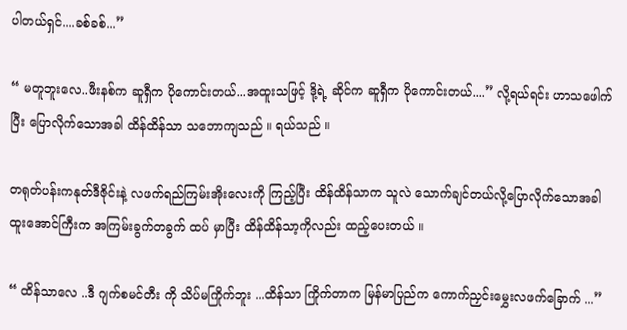ပါတယ်ရှင်....ခစ်ခစ်...”

“ မတူဘူးလေ..ဖီးနစ်က ဆူရှီက ပိုကောင်းတယ်...အထူးသဖြင့် ဒို့ရဲ့ ဆိုင်က ဆူရှီက ပိုကောင်းတယ်....” လို့ရယ်ရင်း ဟာသဖေါက်ပြီး ပြောလိုက်သောအခါ ထိန်ထိန်သာ သဘောကျသည် ။ ရယ်သည် ။

တရုတ်ပန်းကနုတ်ဒီဇိုင်းနဲ့ လဖက်ရည်ကြမ်းအိုးလေးကို ကြည့်ပြီး ထိန်ထိန်သာက သူလဲ သောက်ချင်တယ်လို့ပြောလိုက်သောအခါ ထူးအောင်ကြီးက အကြမ်းခွက်တခွက် ထပ် မှာပြီး ထိန်ထိန်သာ့ကိုလည်း ထည့်ပေးတယ် ။

“ ထိန်သာလေ ..ဒီ ဂျက်စမင်တီး ကို သိပ်မကြိုက်ဘူး ...ထိန်သာ ကြိုက်တာက မြန်မာပြည်က ကောက်ညှင်းမွှေးလဖက်ခြောက် ...”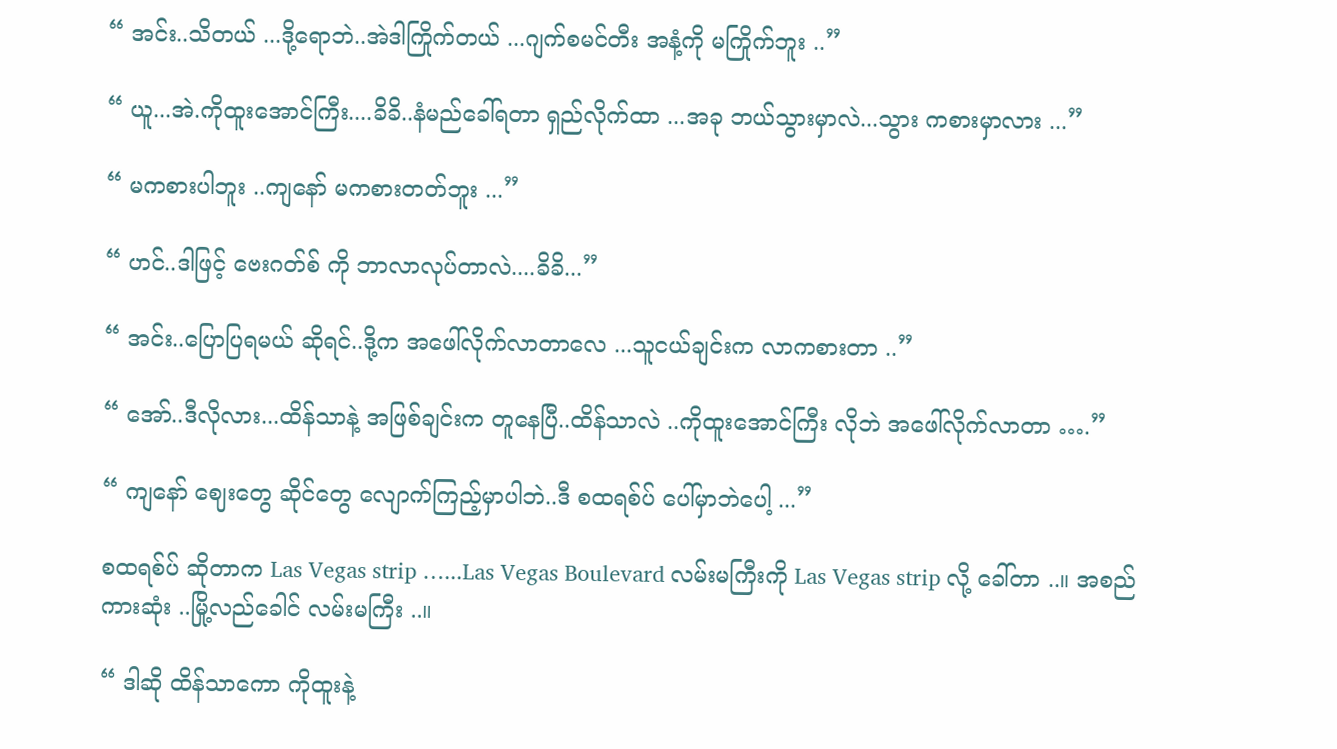“ အင်း..သိတယ် ...ဒို့ရောဘဲ..အဲဒါကြိုက်တယ် ...ဂျက်စမင်တီး အနံ့ကို မကြိုက်ဘူး ..”

“ ယူ...အဲ.ကိုထူးအောင်ကြီး....ခိခိ..နံမည်ခေါ်ရတာ ရှည်လိုက်ထာ ...အခု ဘယ်သွားမှာလဲ...သွား ကစားမှာလား ...”

“ မကစားပါဘူး ..ကျနော် မကစားတတ်ဘူး ...”

“ ဟင်..ဒါဖြင့် ဗေးဂတ်စ် ကို ဘာလာလုပ်တာလဲ....ခိခိ...”

“ အင်း..ပြောပြရမယ် ဆိုရင်..ဒို့က အဖေါ်လိုက်လာတာလေ ...သူငယ်ချင်းက လာကစားတာ ..”

“ အော်..ဒီလိုလား...ထိန်သာနဲ့ အဖြစ်ချင်းက တူနေပြီ..ထိန်သာလဲ ..ကိုထူးအောင်ကြီး လိုဘဲ အဖေါ်လိုက်လာတာ ….”

“ ကျနော် ဈေးတွေ ဆိုင်တွေ လျောက်ကြည့်မှာပါဘဲ..ဒီ စထရစ်ပ် ပေါ်မှာဘဲပေါ့ ...”

စထရစ်ပ် ဆိုတာက Las Vegas strip …...Las Vegas Boulevard လမ်းမကြီးကို Las Vegas strip လို့ ခေါ်တာ ..။ အစည်ကားဆုံး ..မြို့လည်ခေါင် လမ်းမကြီး ..။

“ ဒါဆို ထိန်သာကော ကိုထူးနဲ့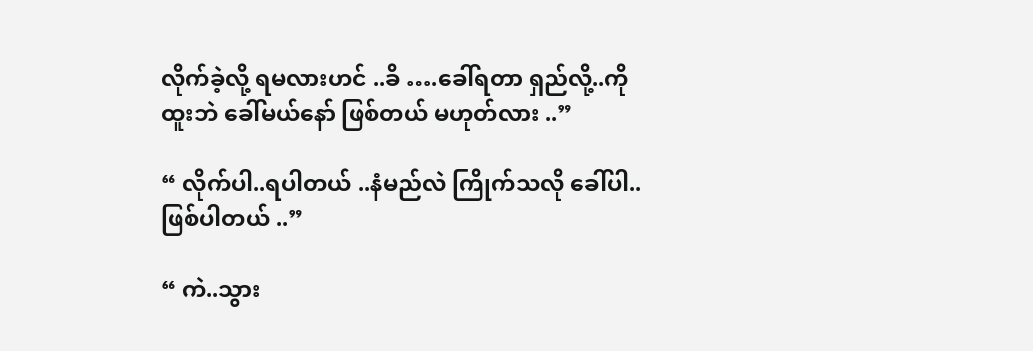လိုက်ခဲ့လို့ ရမလားဟင် ..ခိ ….ခေါ်ရတာ ရှည်လို့..ကိုထူးဘဲ ခေါ်မယ်နော် ဖြစ်တယ် မဟုတ်လား ..”

“ လိုက်ပါ..ရပါတယ် ..နံမည်လဲ ကြိုက်သလို ခေါ်ပါ..ဖြစ်ပါတယ် ..”

“ ကဲ..သွား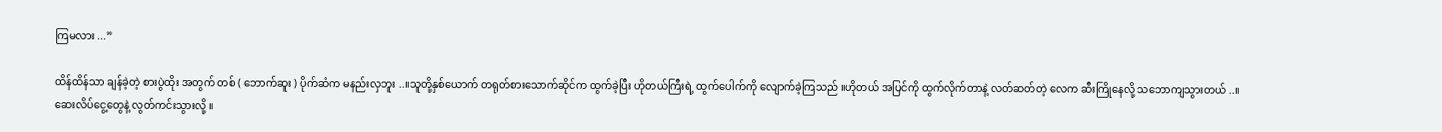ကြမလား ...”

ထိန်ထိန်သာ ချန်ခဲ့တဲ့ စားပွဲထိုး အတွက် တစ် ( ဘောက်ဆူး ) ပိုက်ဆံက မနည်းလှဘူး ..။သူတို့နှစ်ယောက် တရုတ်စားသောက်ဆိုင်က ထွက်ခဲ့ပြီး ဟိုတယ်ကြီးရဲ့ ထွက်ပေါက်ကို လျောက်ခဲ့ကြသည် ။ဟိုတယ် အပြင်ကို ထွက်လိုက်တာနဲ့ လတ်ဆတ်တဲ့ လေက ဆီးကြိုနေလို့ သဘောကျသွားတယ် ..။ဆေးလိပ်ငွေ့တွေနဲ့ လွတ်ကင်းသွားလို့ ။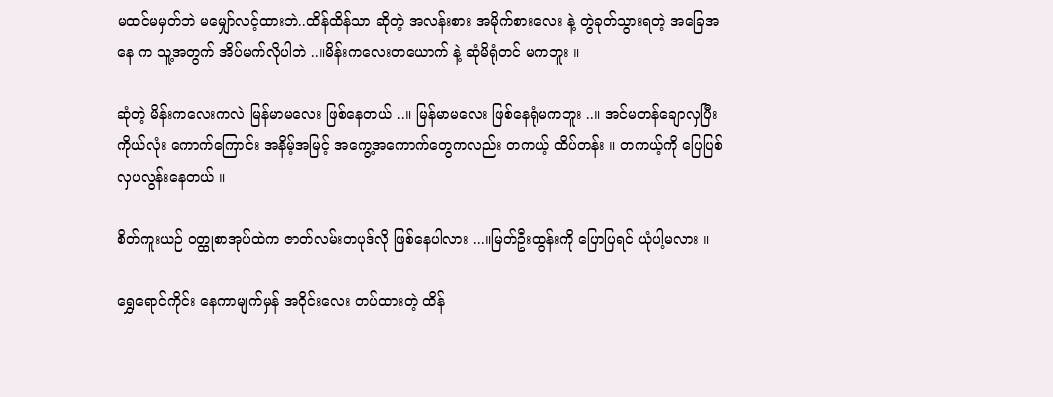မထင်မမှတ်ဘဲ မမျှော်လင့်ထားဘဲ..ထိန်ထိန်သာ ဆိုတဲ့ အလန်းစား အမိုက်စားလေး နဲ့ တွဲခုတ်သွားရတဲ့ အခြေအနေ က သူ့အတွက် အိပ်မက်လိုပါဘဲ ..။မိန်းကလေးတယောက် နဲ့ ဆုံမိရုံတင် မကဘူး ။

ဆုံတဲ့ မိန်းကလေးကလဲ မြန်မာမလေး ဖြစ်နေတယ် ..။ မြန်မာမလေး ဖြစ်နေရုံမကဘူး ..။ အင်မတန်ချောလှပြီး ကိုယ်လုံး ကောက်ကြောင်း အနိမ့်အမြင့် အကွေ့အကောက်တွေကလည်း တကယ့် ထိပ်တန်း ။ တကယ့်ကို ပြေပြစ် လှပလွန်းနေတယ် ။

စိတ်ကူးယဉ် ဝတ္ထုစာအုပ်ထဲက ဇာတ်လမ်းတပုဒ်လို ဖြစ်နေပါလား ...။မြတ်ဦးထွန်းကို ပြောပြရင် ယုံပါ့မလား ။

ရွှေရောင်ကိုင်း နေကာမျက်မှန် အဝိုင်းလေး တပ်ထားတဲ့ ထိန်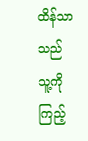ထိန်သာ သည် သူ့ကို ကြည့်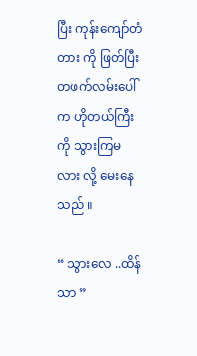ပြီး ကုန်းကျော်တံတား ကို ဖြတ်ပြီး တဖက်လမ်းပေါ်က ဟိုတယ်ကြီးကို သွားကြမလား လို့ မေးနေသည် ။

“ သွားလေ ..ထိန်သာ ”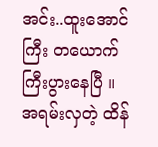အင်း..ထူးအောင်ကြီး တယောက် ကြီးပွားနေပြီ ။ အရမ်းလှတဲ့ ထိန်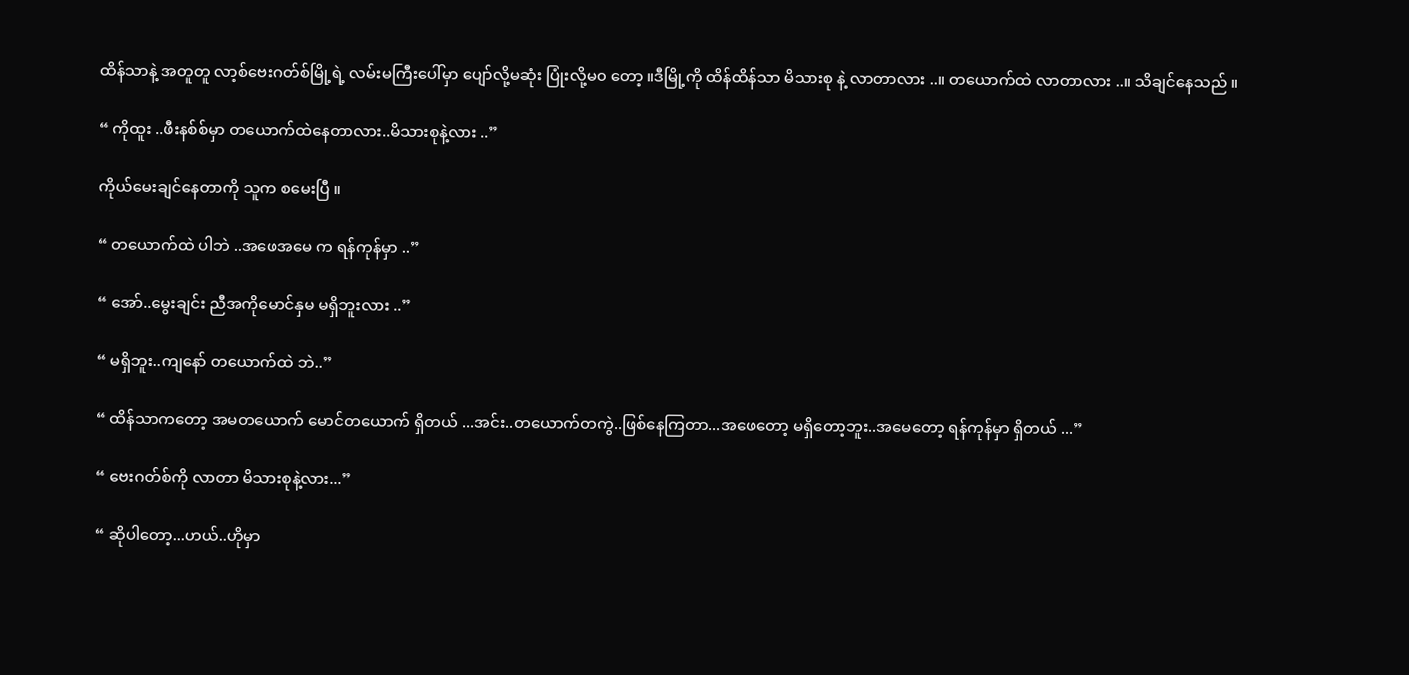ထိန်သာနဲ့ အတူတူ လာ့စ်ဗေးဂတ်စ်မြို့ရဲ့ လမ်းမကြီးပေါ်မှာ ပျော်လို့မဆုံး ပြုံးလို့မ၀ တော့ ။ဒီမြို့ကို ထိန်ထိန်သာ မိသားစု နဲ့ လာတာလား ..။ တယောက်ထဲ လာတာလား ..။ သိချင်နေသည် ။

“ ကိုထူး ..ဖီးနစ်စ်မှာ တယောက်ထဲနေတာလား..မိသားစုနဲ့လား ..”

ကိုယ်မေးချင်နေတာကို သူက စမေးပြီ ။

“ တယောက်ထဲ ပါဘဲ ..အဖေအမေ က ရန်ကုန်မှာ ..”

“ အော်..မွေးချင်း ညီအကိုမောင်နှမ မရှိဘူးလား ..”

“ မရှိဘူး..ကျနော် တယောက်ထဲ ဘဲ..”

“ ထိန်သာကတော့ အမတယောက် မောင်တယောက် ရှိတယ် ...အင်း..တယောက်တကွဲ..ဖြစ်နေကြတာ...အဖေတော့ မရှိတော့ဘူး..အမေတော့ ရန်ကုန်မှာ ရှိတယ် ...”

“ ဗေးဂတ်စ်ကို လာတာ မိသားစုနဲ့လား...”

“ ဆိုပါတော့...ဟယ်..ဟိုမှာ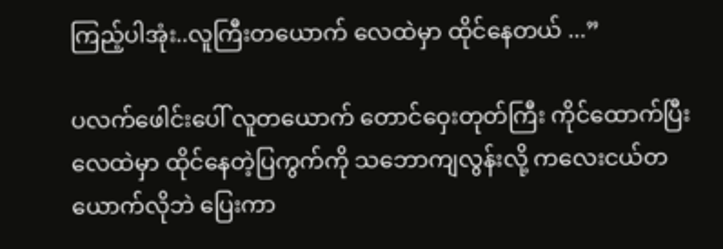ကြည့်ပါအုံး..လူကြီးတယောက် လေထဲမှာ ထိုင်နေတယ် ...”

ပလက်ဖေါင်းပေါ် လူတယောက် တောင်ဝှေးတုတ်ကြီး ကိုင်ထောက်ပြီး လေထဲမှာ ထိုင်နေတဲ့ပြကွက်ကို သဘောကျလွန်းလို့ ကလေးငယ်တယောက်လိုဘဲ ပြေးကာ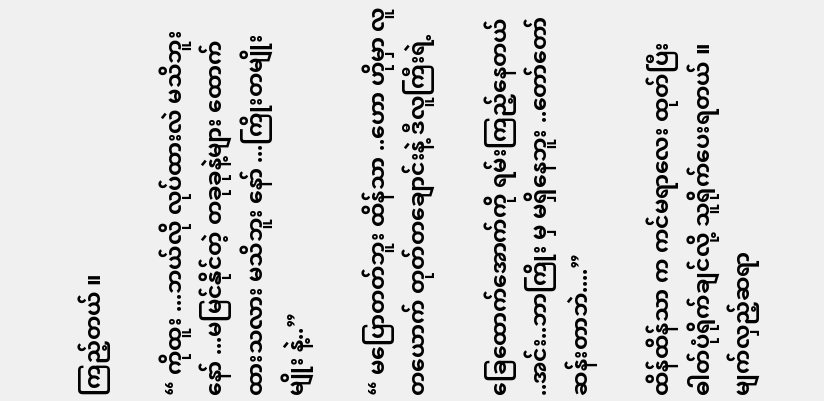ကြည့်တယ် ။

“ ကိုထူး ...ဘယ်လို လုပ်ထားလဲ မသိဘူးနော် ...မမြင်နိုင်တဲ့ တခုခုနဲ့များ ထောက်ထားသလား မသိဘူး နော် ...ကြိုးတမျိုးမျိုး နဲ့..”

“ မပြောတတ်ဘူး ထိန်သာ ..ဟော ဟိုမှာ လူတယောက် တုတ်တချောင်းနဲ့ ဒီလူကြီးရဲ့

ခြေထောက်အောက်ကို ရမ်းကြည့်နေတယ် ..အင်း..ဘာကြိုး မှ မရှိနေဘူး ..တော်တော် ဆန်းတာဘဲ....”

ထိန်ထိန်သာ က ကင်မရာလေး ထုတ်ပြီး ဓါတ်ပုံရိုက်ချင်လို့ သူရိုက်ပေးရတယ် ။ မျက်လှည့်ဆရာ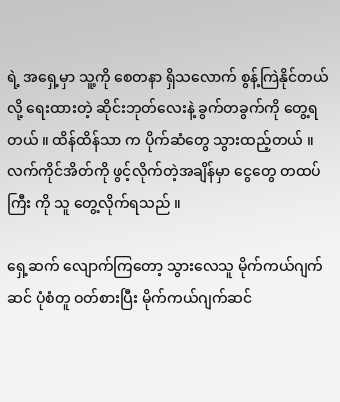ရဲ့ အရှေ့မှာ သူ့ကို စေတနာ ရှိသလောက် စွန့်ကြဲနိုင်တယ် လို့ ရေးထားတဲ့ ဆိုင်းဘုတ်လေးနဲ့ ခွက်တခွက်ကို တွေ့ရတယ် ။ ထိန်ထိန်သာ က ပိုက်ဆံတွေ သွားထည့်တယ် ။ လက်ကိုင်အိတ်ကို ဖွင့်လိုက်တဲ့အချိန်မှာ ငွေတွေ တထပ်ကြီး ကို သူ တွေ့လိုက်ရသည် ။

ရှေ့ဆက် လျောက်ကြတော့ သွားလေသူ မိုက်ကယ်ဂျက်ဆင် ပုံစံတူ ဝတ်စားပြီး မိုက်ကယ်ဂျက်ဆင်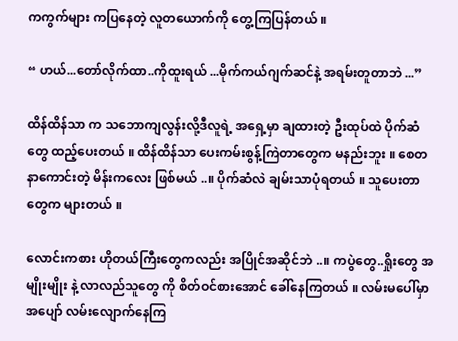ကကွက်များ ကပြနေတဲ့ လူတယောက်ကို တွေ့ကြပြန်တယ် ။

“ ဟယ်...တော်လိုက်ထာ..ကိုထူးရယ် ...မိုက်ကယ်ဂျက်ဆင်နဲ့ အရမ်းတူတာဘဲ ...”

ထိန်ထိန်သာ က သဘောကျလွန်းလို့ဒီလူရဲ့ အရှေ့မှာ ချထားတဲ့ ဦးထုပ်ထဲ ပိုက်ဆံတွေ ထည့်ပေးတယ် ။ ထိန်ထိန်သာ ပေးကမ်းစွန့်ကြဲတာတွေက မနည်းဘူး ။ စေတနာကောင်းတဲ့ မိန်းကလေး ဖြစ်မယ် ..။ ပိုက်ဆံလဲ ချမ်းသာပုံရတယ် ။ သူပေးတာတွေက များတယ် ။

လောင်းကစား ဟိုတယ်ကြီးတွေကလည်း အပြိုင်အဆိုင်ဘဲ ..။ ကပွဲတွေ..ရှိုးတွေ အမျိုးမျိုး နဲ့ လာလည်သူတွေ ကို စိတ်ဝင်စားအောင် ခေါ်နေကြတယ် ။ လမ်းမပေါ်မှာ အပျော် လမ်းလျောက်နေကြ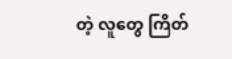တဲ့ လူတွေ ကြိတ်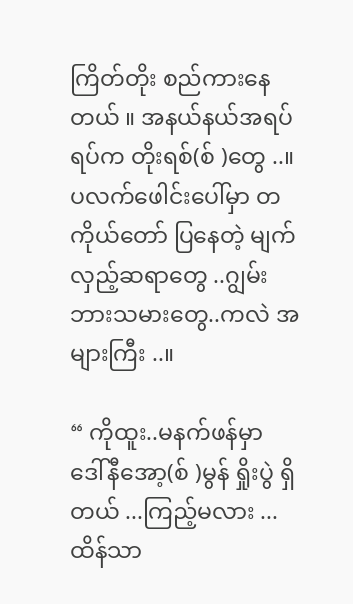ကြိတ်တိုး စည်ကားနေတယ် ။ အနယ်နယ်အရပ်ရပ်က တိုးရစ်(စ် )တွေ ..။ပလက်ဖေါင်းပေါ်မှာ တကိုယ်တော် ပြနေတဲ့ မျက်လှည့်ဆရာတွေ ..ဂျွမ်းဘားသမားတွေ..ကလဲ အများကြီး ..။

“ ကိုထူး..မနက်ဖန်မှာ ဒေါ်နီအော့(စ် )မွန် ရှိုးပွဲ ရှိတယ် ...ကြည့်မလား ...ထိန်သာ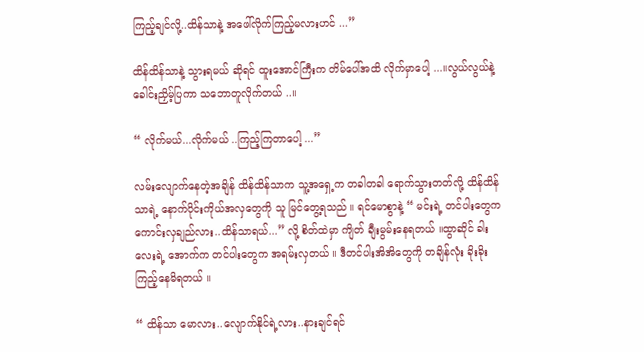ကြည့်ချင်လို့..ထိန်သာနဲ့ အဖေါ်လိုက်ကြည့်မလားဟင် ...”

ထိန်ထိန်သာနဲ့ သွားရမယ် ဆိုရင် ထူးအောင်ကြီးက တိမ်ပေါ်အထိ လိုက်မှာပေါ့ ...။လွယ်လွယ်နဲ့ ခေါင်းညှိမ့်ပြကာ သဘောတူလိုက်တယ် ..။

“ လိုက်မယ်...လိုက်မယ် ..ကြည့်ကြတာပေါ့ ...”

လမ်းလျောက်နေတဲ့အချိန် ထိန်ထိန်သာက သူ့အရှေ့က တခါတခါ ရောက်သွားတတ်လို့ ထိန်ထိန်သာရဲ့ နောက်ပိုင်းကိုယ်အလှတွေကို သူ မြင်တွေ့ရသည် ။ ရင်မောစွာနဲ့ “ မင်းရဲ့ တင်ပါးတွေက ကောင်းလှချည်လား..ထိန်သာရယ်...” လို့ စိတ်ထဲမှာ ကျိတ် ချီးမွမ်းနေရတယ် ။ထွာဆိုင် ခါးလေးရဲ့ အောက်က တင်ပါးတွေက အရမ်းလှတယ် ။ ဒီတင်ပါးအိအိတွေကို တချိန်လုံး ခိုးခိုးကြည့်နေမိရတယ် ။

“ ထိန်သာ မောလား..လျောက်နိုင်ရဲ့လား..နားချင်ရင်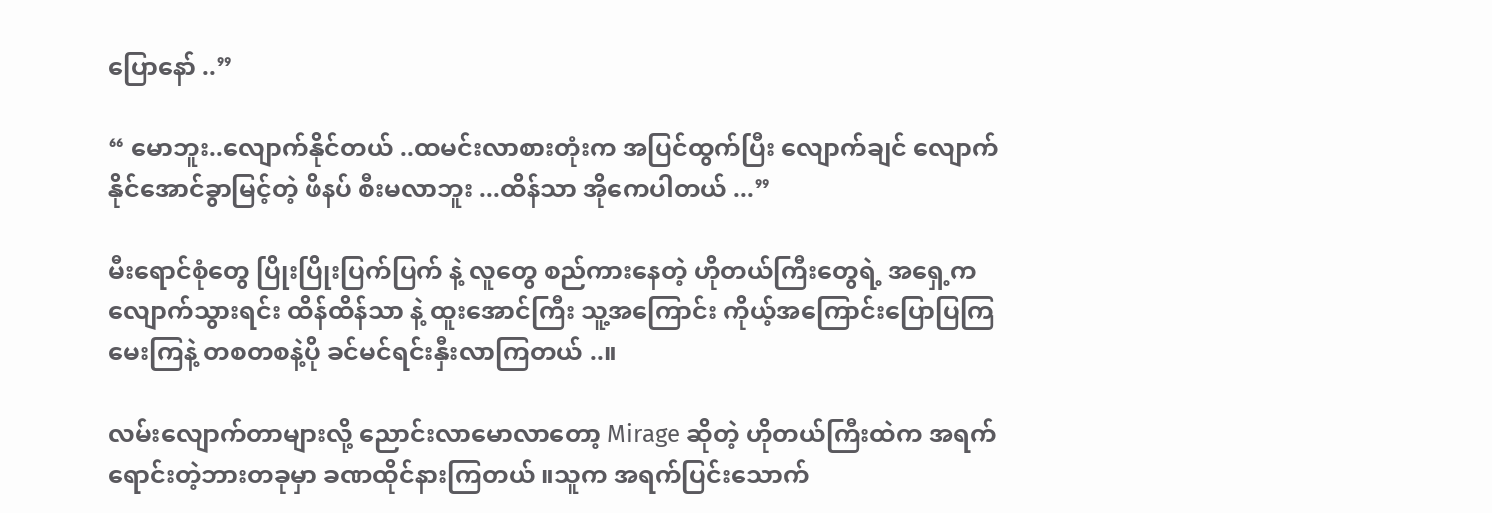ပြောနော် ..”

“ မောဘူး..လျောက်နိုင်တယ် ..ထမင်းလာစားတုံးက အပြင်ထွက်ပြီး လျောက်ချင် လျောက်နိုင်အောင်ခွာမြင့်တဲ့ ဖိနပ် စီးမလာဘူး ...ထိန်သာ အိုကေပါတယ် ...”

မီးရောင်စုံတွေ ပြိုးပြိုးပြက်ပြက် နဲ့ လူတွေ စည်ကားနေတဲ့ ဟိုတယ်ကြီးတွေရဲ့ အရှေ့က လျောက်သွားရင်း ထိန်ထိန်သာ နဲ့ ထူးအောင်ကြီး သူ့အကြောင်း ကိုယ့်အကြောင်းပြောပြကြမေးကြနဲ့ တစတစနဲ့ပို ခင်မင်ရင်းနှီးလာကြတယ် ..။

လမ်းလျောက်တာများလို့ ညောင်းလာမောလာတော့ Mirage ဆိုတဲ့ ဟိုတယ်ကြီးထဲက အရက်ရောင်းတဲ့ဘားတခုမှာ ခဏထိုင်နားကြတယ် ။သူက အရက်ပြင်းသောက်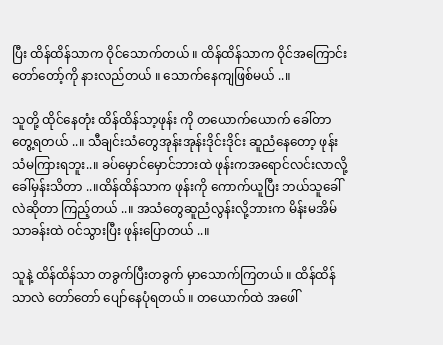ပြီး ထိန်ထိန်သာက ဝိုင်သောက်တယ် ။ ထိန်ထိန်သာက ဝိုင်အကြောင်း တော်တော့်ကို နားလည်တယ် ။ သောက်နေကျဖြစ်မယ် ..။

သူတို့ ထိုင်နေတုံး ထိန်ထိန်သာ့ဖုန်း ကို တယောက်ယောက် ခေါ်တာ တွေ့ရတယ် ..။ သီချင်းသံတွေအုန်းအုန်းဒိုင်းဒိုင်း ဆူညံနေတော့ ဖုန်းသံမကြားရဘူး..။ ခပ်မှောင်မှောင်ဘားထဲ ဖုန်းကအရောင်လင်းလာလို့ ခေါ်မှန်းသိတာ ..။ထိန်ထိန်သာက ဖုန်းကို ကောက်ယူပြီး ဘယ်သူခေါ်လဲဆိုတာ ကြည့်တယ် ..။ အသံတွေဆူညံလွန်းလို့ဘားက မိန်းမအိမ်သာခန်းထဲ ဝင်သွားပြီး ဖုန်းပြောတယ် ..။

သူနဲ့ ထိန်ထိန်သာ တခွက်ပြီးတခွက် မှာသောက်ကြတယ် ။ ထိန်ထိန်သာလဲ တော်တော် ပျော်နေပုံရတယ် ။ တယောက်ထဲ အဖေါ်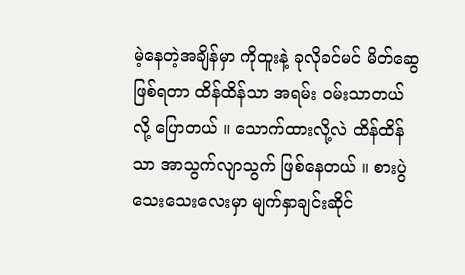မဲ့နေတဲ့အချိန်မှာ ကိုထူးနဲ့ ခုလိုခင်မင် မိတ်ဆွေ ဖြစ်ရတာ ထိန်ထိန်သာ အရမ်း ဝမ်းသာတယ် လို့ ပြောတယ် ။ သောက်ထားလို့လဲ ထိန်ထိန်သာ အာသွက်လျာသွက် ဖြစ်နေတယ် ။ စားပွဲသေးသေးလေးမှာ မျက်နှာချင်းဆိုင်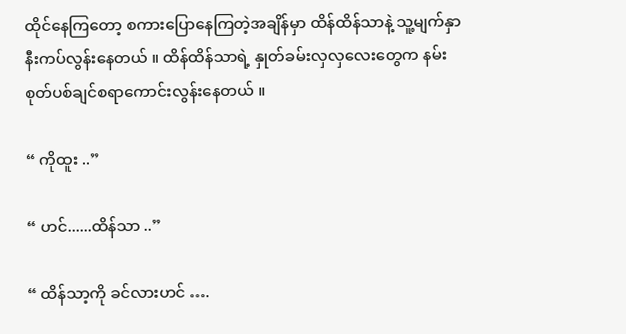ထိုင်နေကြတော့ စကားပြောနေကြတဲ့အချိန်မှာ ထိန်ထိန်သာနဲ့ သူ့မျက်နှာ နီးကပ်လွန်းနေတယ် ။ ထိန်ထိန်သာရဲ့ နှုတ်ခမ်းလှလှလေးတွေက နမ်းစုတ်ပစ်ချင်စရာကောင်းလွန်းနေတယ် ။

“ ကိုထူး ..”

“ ဟင်......ထိန်သာ ..”

“ ထိန်သာ့ကို ခင်လားဟင် ….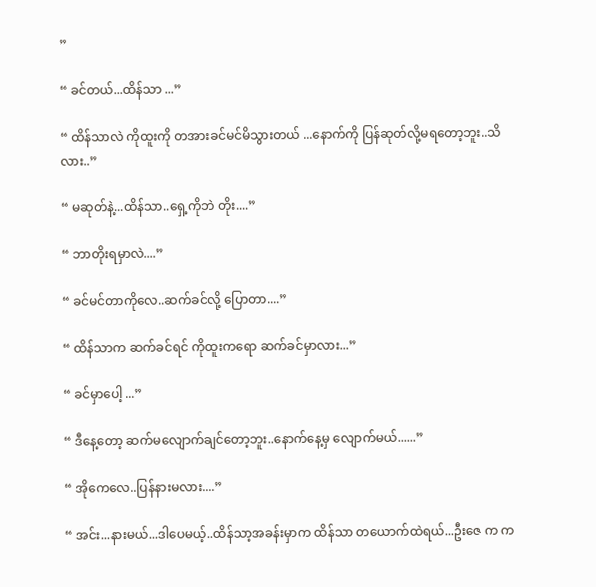”

“ ခင်တယ်...ထိန်သာ ...”

“ ထိန်သာလဲ ကိုထူးကို တအားခင်မင်မိသွားတယ် ...နောက်ကို ပြန်ဆုတ်လို့မရတော့ဘူး..သိလား..”

“ မဆုတ်နဲ့...ထိန်သာ..ရှေ့ကိုဘဲ တိုး....”

“ ဘာတိုးရမှာလဲ....”

“ ခင်မင်တာကိုလေ..ဆက်ခင်လို့ ပြောတာ....”

“ ထိန်သာက ဆက်ခင်ရင် ကိုထူးကရော ဆက်ခင်မှာလား...”

“ ခင်မှာပေါ့ ...”

“ ဒီနေ့တော့ ဆက်မလျောက်ချင်တော့ဘူး..နောက်နေ့မှ လျောက်မယ်......”

“ အိုကေလေ..ပြန်နားမလား....”

“ အင်း...နားမယ်...ဒါပေမယ့်..ထိန်သာ့အခန်းမှာက ထိန်သာ တယောက်ထဲရယ်...ဦးဇေ က က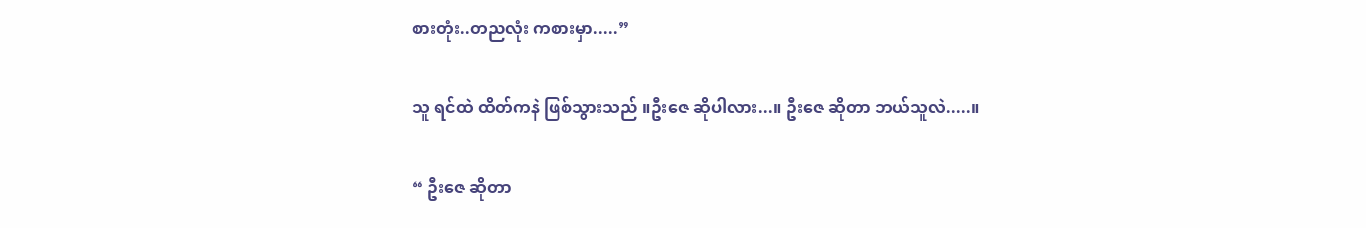စားတုံး..တညလုံး ကစားမှာ.....”

သူ ရင်ထဲ ထိတ်ကနဲ ဖြစ်သွားသည် ။ဦးဇေ ဆိုပါလား...။ ဦးဇေ ဆိုတာ ဘယ်သူလဲ.....။

“ ဦးဇေ ဆိုတာ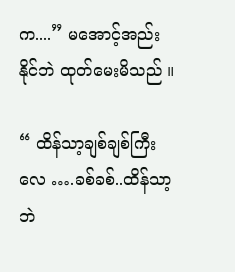က....” မအောင့်အည်းနိုင်ဘဲ ထုတ်မေးမိသည် ။

“ ထိန်သာ့ချစ်ချစ်ကြီးလေ ….ခစ်ခစ်..ထိန်သာ့ဘဲ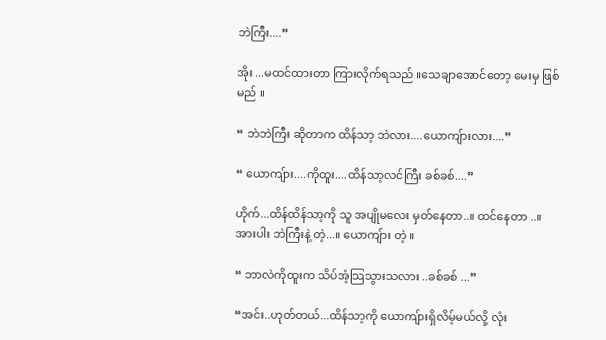ဘဲကြီး....”

အိုး ...မထင်ထားတာ ကြားလိုက်ရသည် ။သေချာအောင်တော့ မေးမှ ဖြစ်မည် ။

“ ဘဲဘဲကြီး ဆိုတာက ထိန်သာ့ ဘဲလား....ယောကျ်ားလား....”

“ ယောကျ်ား....ကိုထူး....ထိန်သာ့လင်ကြီး ခစ်ခစ်....”

ဟိုက်...ထိန်ထိန်သာ့ကို သူ အပျိုမလေး မှတ်နေတာ..။ ထင်နေတာ ..။ အားပါး ဘဲကြီးနဲ့ တဲ့...။ ယောကျ်ား တဲ့ ။

“ ဘာလဲကိုထူးက သိပ်အံ့သြသွားသလား ..ခစ်ခစ် ...”

“အင်း..ဟုတ်တယ်...ထိန်သာ့ကို ယောကျ်ားရှိလိမ့်မယ်လို့ လုံး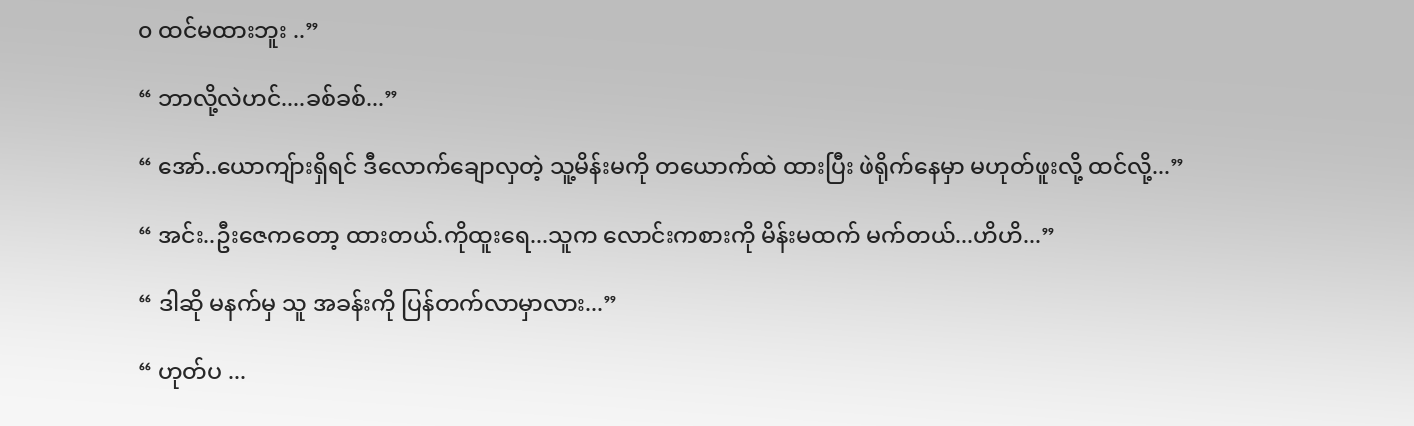၀ ထင်မထားဘူး ..”

“ ဘာလို့လဲဟင်....ခစ်ခစ်...”

“ အော်..ယောကျ်ားရှိရင် ဒီလောက်ချောလှတဲ့ သူ့မိန်းမကို တယောက်ထဲ ထားပြီး ဖဲရိုက်နေမှာ မဟုတ်ဖူးလို့ ထင်လို့...”

“ အင်း..ဦးဇေကတော့ ထားတယ်.ကိုထူးရေ...သူက လောင်းကစားကို မိန်းမထက် မက်တယ်...ဟိဟိ...”

“ ဒါဆို မနက်မှ သူ အခန်းကို ပြန်တက်လာမှာလား...”

“ ဟုတ်ပ ...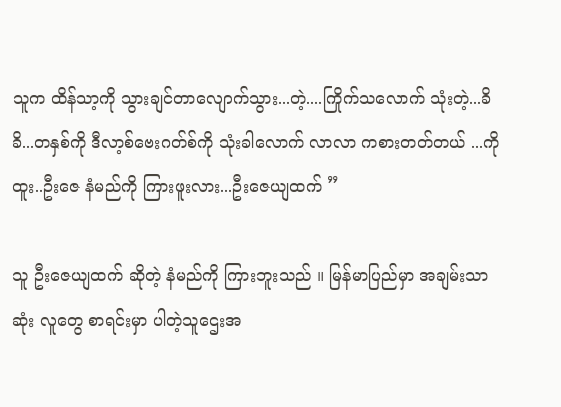သူက ထိန်သာ့ကို သွားချင်တာလျောက်သွား...တဲ့....ကြိုက်သလောက် သုံးတဲ့...ခိခိ...တနှစ်ကို ဒီလာ့စ်ဗေးဂတ်စ်ကို သုံးခါလောက် လာလာ ကစားတတ်တယ် ...ကိုထူး..ဦးဇေ နံမည်ကို ကြားဖူးလား...ဦးဇေယျထက် ”

သူ ဦးဇေယျထက် ဆိုတဲ့ နံမည်ကို ကြားဘူးသည် ။ မြန်မာပြည်မှာ အချမ်းသာဆုံး လူတွေ စာရင်းမှာ ပါတဲ့သူဌေးအ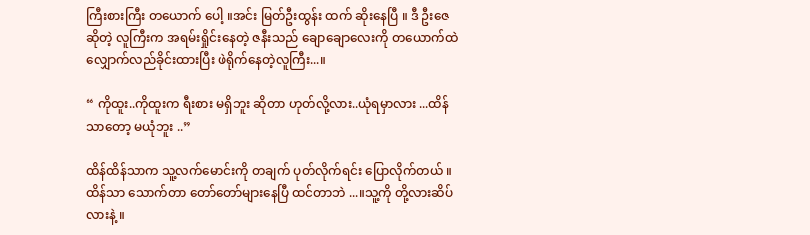ကြီးစားကြီး တယောက် ပေါ့ ။အင်း မြတ်ဦးထွန်း ထက် ဆိုးနေပြီ ။ ဒီ ဦးဇေဆိုတဲ့ လူကြီးက အရမ်းရှိုင်းနေတဲ့ ဇနီးသည် ချောချောလေးကို တယောက်ထဲ လျှောက်လည်ခိုင်းထားပြီး ဖဲရိုက်နေတဲ့လူကြီး...။

“ ကိုထူး..ကိုထူးက ရီးစား မရှိဘူး ဆိုတာ ဟုတ်လို့လား..ယုံရမှာလား ...ထိန်သာတော့ မယုံဘူး ..”

ထိန်ထိန်သာက သူ့လက်မောင်းကို တချက် ပုတ်လိုက်ရင်း ပြောလိုက်တယ် ။ထိန်သာ သောက်တာ တော်တော်များနေပြီ ထင်တာဘဲ ...။သူ့ကို တို့လားဆိပ်လားနဲ့ ။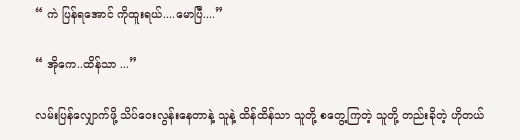“ ကဲ ပြန်ရအောင် ကိုထူးရယ်....မောပြီ....”

“ အိုကေ..ထိန်သာ ...”

လမ်းပြန်လျှောက်ဖို့ သိပ်ဝေးလွန်းနေတာနဲ့ သူနဲ့ ထိန်ထိန်သာ သူတို့ စတွေ့ကြတဲ့ သူတို့ တည်းခိုတဲ့ ဟိုတယ်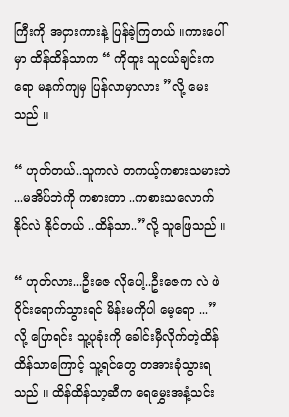ကြီးကို အငှားကားနဲ့ ပြန်ခဲ့ကြတယ် ။ကားပေါ်မှာ ထိန်ထိန်သာက “ ကိုထူး သူငယ်ချင်းကရော မနက်ကျမှ ပြန်လာမှာလား ”လို့ မေးသည် ။

“ ဟုတ်တယ်..သူကလဲ တကယ့်ကစားသမားဘဲ ...မအိပ်ဘဲကို ကစားတာ ..ကစားသလောက် နိုင်လဲ နိုင်တယ် ..ထိန်သာ..”လို့ သူဖြေသည် ။

“ ဟုတ်လား...ဦးဇေ လိုပေါ့..ဦးဇေက လဲ ဖဲဝိုင်းရောက်သွားရင် မိန်းမကိုပါ မေ့ရော ...” လို့ ပြောရင်း သူ့ပုခုံးကို ခေါင်းမှီလိုက်တဲ့ထိန်ထိန်သာကြောင့် သူ့ရင်တွေ တအားခုံသွားရသည် ။ ထိန်ထိန်သာ့ဆီက ရေမွှေးအနံ့သင်း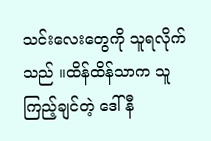သင်းလေးတွေကို သူရလိုက်သည် ။ထိန်ထိန်သာက သူကြည့်ချင်တဲ့ ဒေါ်နီ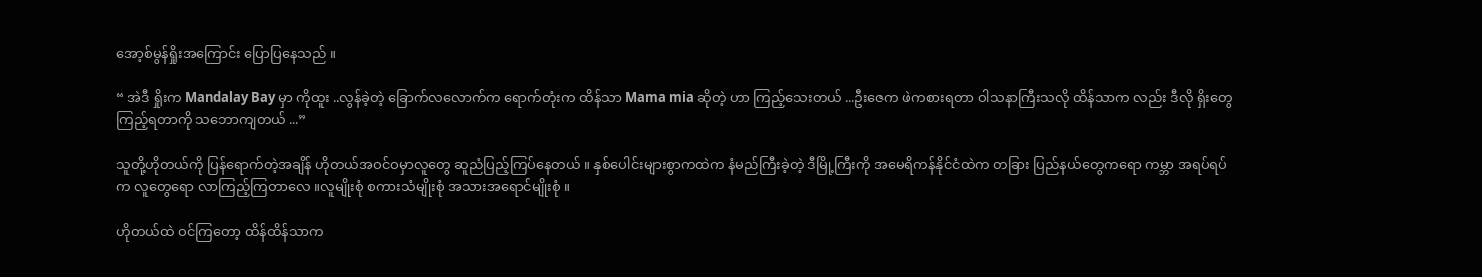အော့စ်မွန်ရှိုးအကြောင်း ပြောပြနေသည် ။

“ အဲဒီ ရှိုးက Mandalay Bay မှာ ကိုထူး ..လွန်ခဲ့တဲ့ ခြောက်လလောက်က ရောက်တုံးက ထိန်သာ Mama mia ဆိုတဲ့ ဟာ ကြည့်သေးတယ် ...ဦးဇေက ဖဲကစားရတာ ဝါသနာကြီးသလို ထိန်သာက လည်း ဒီလို ရှိးတွေ ကြည့်ရတာကို သဘောကျတယ် ...”

သူတို့ဟိုတယ်ကို ပြန်ရောက်တဲ့အချိန် ဟိုတယ်အဝင်ဝမှာလူတွေ ဆူညံပြည့်ကြပ်နေတယ် ။ နှစ်ပေါင်းများစွာကထဲက နံမည်ကြီးခဲ့တဲ့ ဒီမြို့ကြီးကို အမေရိကန်နိုင်ငံထဲက တခြား ပြည်နယ်တွေကရော ကမ္ဘာ အရပ်ရပ်က လူတွေရော လာကြည့်ကြတာလေ ။လူမျိုးစုံ စကားသံမျိုးစုံ အသားအရောင်မျိုးစုံ ။

ဟိုတယ်ထဲ ဝင်ကြတော့ ထိန်ထိန်သာက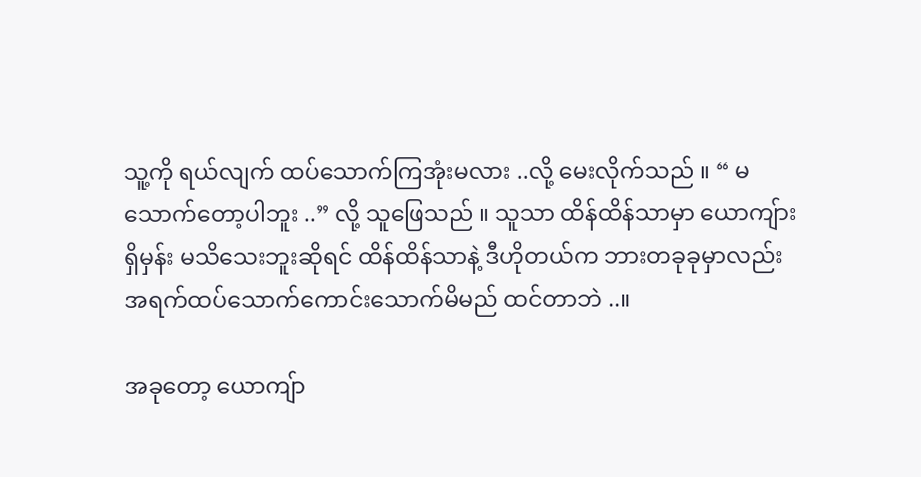သူ့ကို ရယ်လျက် ထပ်သောက်ကြအုံးမလား ..လို့ မေးလိုက်သည် ။ “ မသောက်တော့ပါဘူး ..” လို့ သူဖြေသည် ။ သူသာ ထိန်ထိန်သာမှာ ယောကျ်ားရှိမှန်း မသိသေးဘူးဆိုရင် ထိန်ထိန်သာနဲ့ ဒီဟိုတယ်က ဘားတခုခုမှာလည်း အရက်ထပ်သောက်ကောင်းသောက်မိမည် ထင်တာဘဲ ..။

အခုတော့ ယောကျ်ာ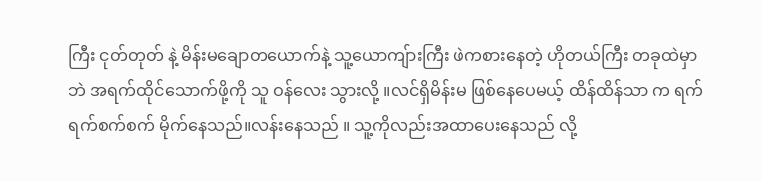ကြီး ငုတ်တုတ် နဲ့ မိန်းမချောတယောက်နဲ့ သူ့ယောကျ်ားကြီး ဖဲကစားနေတဲ့ ဟိုတယ်ကြီး တခုထဲမှာဘဲ အရက်ထိုင်သောက်ဖို့ကို သူ ဝန်လေး သွားလို့ ။လင်ရှိမိန်းမ ဖြစ်နေပေမယ့် ထိန်ထိန်သာ က ရက်ရက်စက်စက် မိုက်နေသည်။လန်းနေသည် ။ သူ့ကိုလည်းအထာပေးနေသည် လို့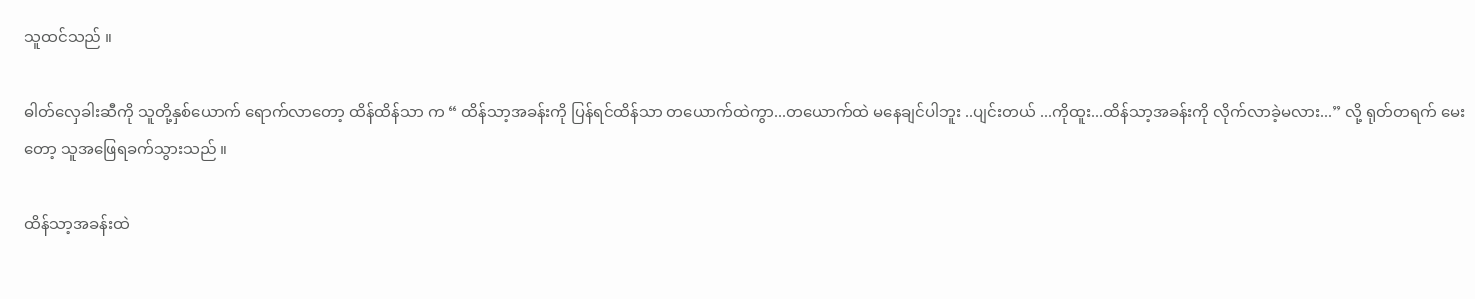သူထင်သည် ။

ဓါတ်လှေခါးဆီကို သူတို့နှစ်ယောက် ရောက်လာတော့ ထိန်ထိန်သာ က “ ထိန်သာ့အခန်းကို ပြန်ရင်ထိန်သာ တယောက်ထဲကွာ...တယောက်ထဲ မနေချင်ပါဘူး ..ပျင်းတယ် ...ကိုထူး...ထိန်သာ့အခန်းကို လိုက်လာခဲ့မလား...” လို့ ရုတ်တရက် မေးတော့ သူအဖြေရခက်သွားသည် ။

ထိန်သာ့အခန်းထဲ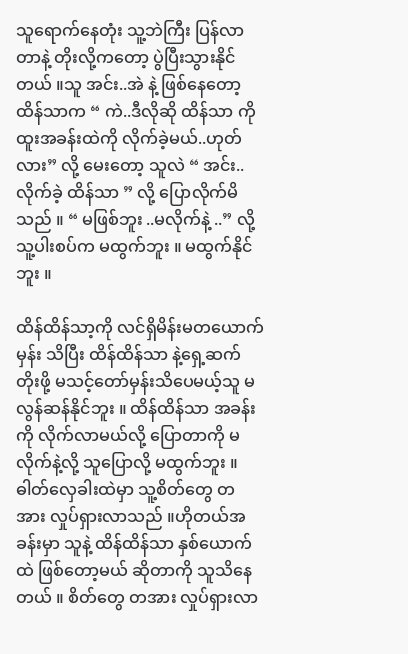သူရောက်နေတုံး သူ့ဘဲကြီး ပြန်လာတာနဲ့ တိုးလို့ကတော့ ပွဲပြီးသွားနိုင်တယ် ။သူ အင်း..အဲ နဲ့ ဖြစ်နေတော့ ထိန်သာက “ ကဲ..ဒီလိုဆို ထိန်သာ ကိုထူးအခန်းထဲကို လိုက်ခဲ့မယ်..ဟုတ်လား” လို့ မေးတော့ သူလဲ “ အင်း..လိုက်ခဲ့ ထိန်သာ ” လို့ ပြောလိုက်မိသည် ။ “ မဖြစ်ဘူး ..မလိုက်နဲ့ ..” လို့သူ့ပါးစပ်က မထွက်ဘူး ။ မထွက်နိုင်ဘူး ။

ထိန်ထိန်သာ့ကို လင်ရှိမိန်းမတယောက်မှန်း သိပြီး ထိန်ထိန်သာ နဲ့ရှေ့ဆက်တိုးဖို့ မသင့်တော်မှန်းသိပေမယ့်သူ မလွန်ဆန်နိုင်ဘူး ။ ထိန်ထိန်သာ အခန်းကို လိုက်လာမယ်လို့ ပြောတာကို မလိုက်နဲ့လို့ သူပြောလို့ မထွက်ဘူး ။ဓါတ်လှေခါးထဲမှာ သူ့စိတ်တွေ တအား လှုပ်ရှားလာသည် ။ဟိုတယ်အခန်းမှာ သူနဲ့ ထိန်ထိန်သာ နှစ်ယောက်ထဲ ဖြစ်တော့မယ် ဆိုတာကို သူသိနေတယ် ။ စိတ်တွေ တအား လှုပ်ရှားလာ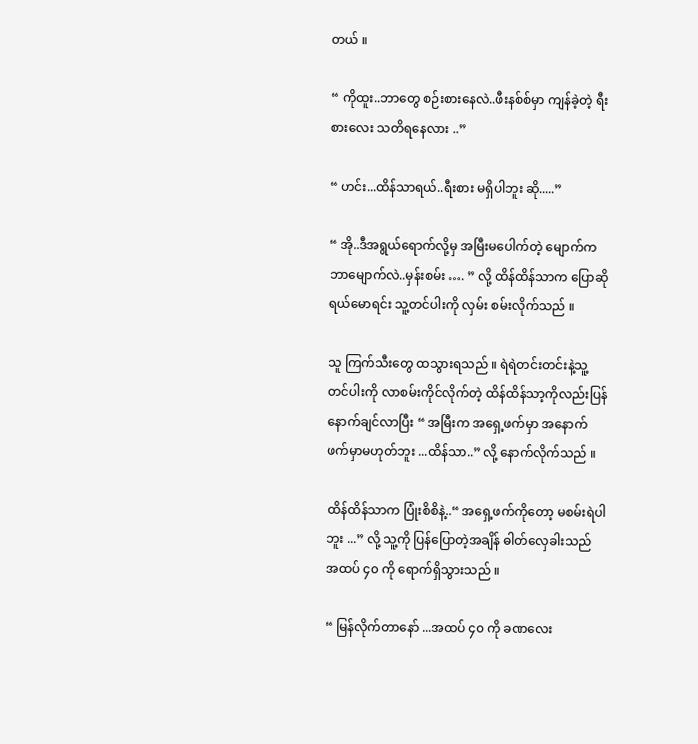တယ် ။

“ ကိုထူး..ဘာတွေ စဉ်းစားနေလဲ..ဖီးနစ်စ်မှာ ကျန်ခဲ့တဲ့ ရီးစားလေး သတိရနေလား ..”

“ ဟင်း...ထိန်သာရယ်..ရီးစား မရှိပါဘူး ဆို.....”

“ အို..ဒီအရွယ်ရောက်လို့မှ အမြီးမပေါက်တဲ့ မျောက်က ဘာမျောက်လဲ..မှန်းစမ်း …. ” လို့ ထိန်ထိန်သာက ပြောဆိုရယ်မောရင်း သူ့တင်ပါးကို လှမ်း စမ်းလိုက်သည် ။

သူ ကြက်သီးတွေ ထသွားရသည် ။ ရဲရဲတင်းတင်းနဲ့သူ့တင်ပါးကို လာစမ်းကိုင်လိုက်တဲ့ ထိန်ထိန်သာ့ကိုလည်းပြန်နောက်ချင်လာပြီး “ အမြီးက အရှေ့ဖက်မှာ အနောက်ဖက်မှာမဟုတ်ဘူး ...ထိန်သာ..” လို့ နောက်လိုက်သည် ။

ထိန်ထိန်သာက ပြုံးစိစိနဲ့..“ အရှေ့ဖက်ကိုတော့ မစမ်းရဲပါဘူး ...” လို့ သူ့ကို ပြန်ပြောတဲ့အချိန် ဓါတ်လှေခါးသည် အထပ် ၄၀ ကို ရောက်ရှိသွားသည် ။

“ မြန်လိုက်တာနော် ...အထပ် ၄၀ ကို ခဏလေး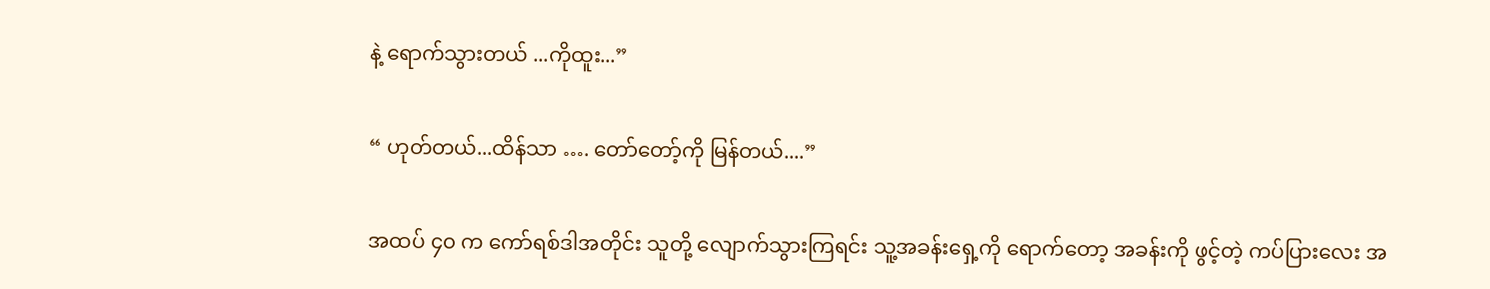နဲ့ ရောက်သွားတယ် ...ကိုထူး...”

“ ဟုတ်တယ်...ထိန်သာ …. တော်တော့်ကို မြန်တယ်....”

အထပ် ၄၀ က ကော်ရစ်ဒါအတိုင်း သူတို့ လျောက်သွားကြရင်း သူ့အခန်းရှေ့ကို ရောက်တော့ အခန်းကို ဖွင့်တဲ့ ကပ်ပြားလေး အ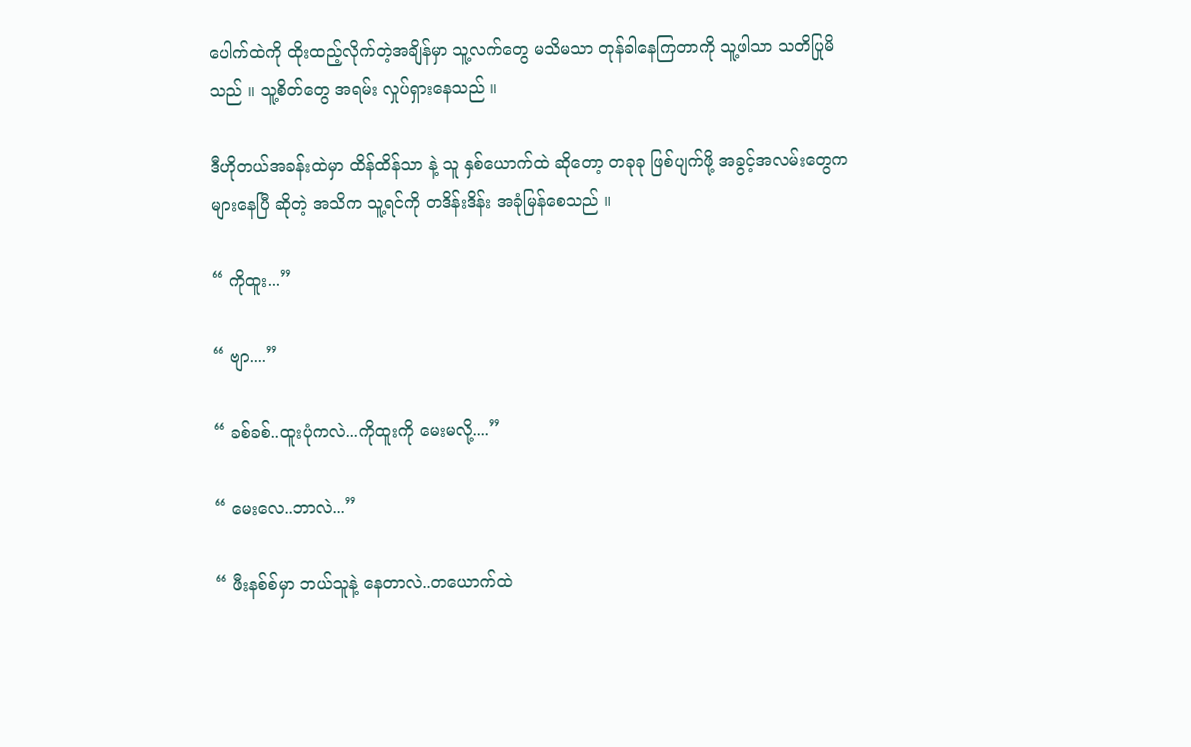ပေါက်ထဲကို ထိုးထည့်လိုက်တဲ့အချိန်မှာ သူ့လက်တွေ မသိမသာ တုန်ခါနေကြတာကို သူ့ဖါသာ သတိပြုမိသည် ။ သူ့စိတ်တွေ အရမ်း လှုပ်ရှားနေသည် ။

ဒီဟိုတယ်အခန်းထဲမှာ ထိန်ထိန်သာ နဲ့ သူ နှစ်ယောက်ထဲ ဆိုတော့ တခုခု ဖြစ်ပျက်ဖို့ အခွင့်အလမ်းတွေက များနေပြီ ဆိုတဲ့ အသိက သူ့ရင်ကို တဒိန်းဒိန်း အခုံမြန်စေသည် ။

“ ကိုထူး...”

“ ဗျာ....”

“ ခစ်ခစ်..ထူးပုံကလဲ...ကိုထူးကို မေးမလို့....”

“ မေးလေ..ဘာလဲ...”

“ ဖီးနစ်စ်မှာ ဘယ်သူနဲ့ နေတာလဲ..တယောက်ထဲ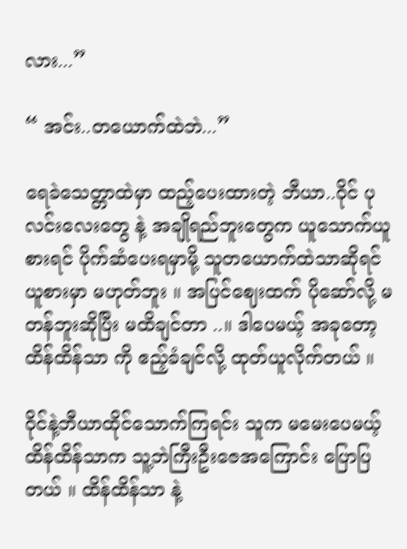လား...”

“ အင်း..တယောက်ထဲဘဲ...”

ရေခဲသေတ္တာထဲမှာ ထည့်ပေးထားတဲ့ ဘီယာ..ဝိုင် ပုလင်းလေးတွေ နဲ့ အချိုရည်ဘူးတွေက ယူသောက်ယူစားရင် ပိုက်ဆံပေးရမှာမို့ သူတယောက်ထဲသာဆိုရင် ယူစားမှာ မဟုတ်ဘူး ။ အပြင်ဈေးထက် ပိုဆော်လို့ မတန်ဘူးဆိုပြီး မထိချင်တာ ..။ ဒါပေမယ့် အခုတော့ ထိန်ထိန်သာ ကို ဧည့်ခံချင်လို့ ထုတ်ယူလိုက်တယ် ။

ဝိုင်နဲ့ဘီယာထိုင်သောက်ကြရင်း သူက မမေးပေမယ့် ထိန်ထိန်သာက သူ့ဘဲကြီးဦးဇေအကြောင်း ပြောပြတယ် ။ ထိန်ထိန်သာ နဲ့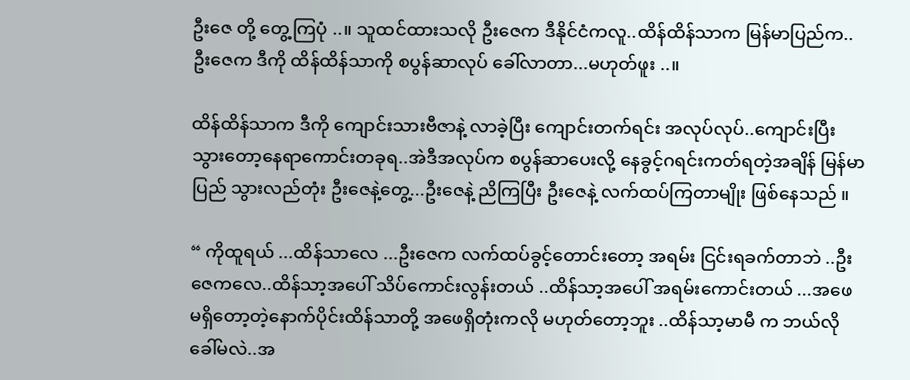ဦးဇေ တို့ တွေ့ကြပုံ ..။ သူထင်ထားသလို ဦးဇေက ဒီနိုင်ငံကလူ..ထိန်ထိန်သာက မြန်မာပြည်က..ဦးဇေက ဒီကို ထိန်ထိန်သာကို စပွန်ဆာလုပ် ခေါ်လာတာ...မဟုတ်ဖူး ..။

ထိန်ထိန်သာက ဒီကို ကျောင်းသားဗီဇာနဲ့ လာခဲ့ပြီး ကျောင်းတက်ရင်း အလုပ်လုပ်..ကျောင်းပြီးသွားတော့နေရာကောင်းတခုရ..အဲဒီအလုပ်က စပွန်ဆာပေးလို့ နေခွင့်ဂရင်းကတ်ရတဲ့အချိန် မြန်မာပြည် သွားလည်တုံး ဦးဇေနဲ့တွေ့...ဦးဇေနဲ့ ညိကြပြီး ဦးဇေနဲ့ လက်ထပ်ကြတာမျိုး ဖြစ်နေသည် ။

“ ကိုထူရယ် ...ထိန်သာလေ ...ဦးဇေက လက်ထပ်ခွင့်တောင်းတော့ အရမ်း ငြင်းရခက်တာဘဲ ..ဦးဇေကလေ..ထိန်သာ့အပေါ် သိပ်ကောင်းလွန်းတယ် ..ထိန်သာ့အပေါ် အရမ်းကောင်းတယ် ...အဖေ မရှိတော့တဲ့နောက်ပိုင်းထိန်သာတို့ အဖေရှိတုံးကလို မဟုတ်တော့ဘူး ..ထိန်သာ့မာမီ က ဘယ်လိုခေါ်မလဲ..အ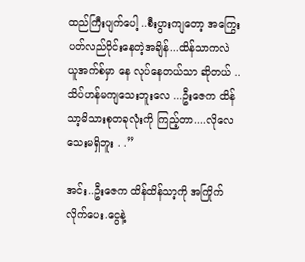ထည်ကြီးပျက်ပေါ့ ..စီးပွားကျတော့ အကြွေးပတ်လည်ဝိုင်းနေတဲ့အချိန်...ထိန်သာကလဲ ယူအက်စ်မှာ နေ လုပ်နေတယ်သာ ဆိုတယ် ..သိပ်ဟန်မကျသေးဘူးလေ ...ဦးဇေက ထိန်သာ့မိသားစုတခုလုံးကို ကြည့်တာ....လိုလေသေးမရှိဘူး . .”

အင်း..ဦးဇေက ထိန်ထိန်သာ့ကို အကြိုက်လိုက်ပေး.ငွေနဲ့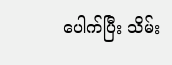ပေါက်ပြီး သိမ်း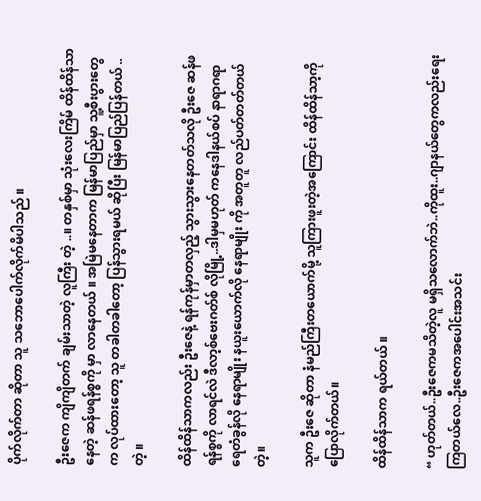ပိုက်လိုက်တာ ဆိုတာ သူ သဘောပေါက်လိုက်မိပါသည် ။

ဦးဇေက ကျိကျိတက် ချမ်းသာတဲ့ လူကြီး တဲ့ ..။ တနှစ်မှာ သုံးလေးကြိမ် ထိန်ထိန်သာ နေတဲ့ ဆန်ဖရန်စ္စကို မှာ လာနေတယ် ။ အမြဲမနေတာက မြန်မာပြည်မှာ သူ့စီးပွားတွေက လုပ်ထားတော့ သူ တခါတခါတော့ ပြန်သွားရမယ် ဆိုပြီး မြန်မာပြည်ပြန်တယ် ..တဲ့ ။

ထိန်ထိန်သာကလည်း ဦးဇေနဲ့ ရန်ကုန်မှာတလှည့် သွားသွားနေတတ်သလို ဦးဇေ ဆန်ဖရန်စ္စကို လာရင်လဲ ဒီလာ့စ်ဗေးဂတ်စ် လိုမြို့..ဒါမှမဟုတ် ကနေဒါနယ်စပ် နာရာဂရာရေတံခွန်လို နေရာမျိုး နယူးယောက်လို နေရာမျိုး ကို အတူတူ လည်ပတ်တတ်တယ် တဲ့။

သူက ဦးဇေ ဆိုတာ နံမည်ကြီးတယောက်မို့ သူကြားဖူးတဲ့အကြောင်း ထိန်ထိန်သာ့ကို ပြောလိုက်တယ်။

ထိန်ထိန်သာက ရယ်တယ် ။

“ ဟုတ်တယ်..ဦးဇေကမသိတဲ့လူ မရှိသလောက်ဘဲ..ကိုထူး..ဂျာနယ်တွေကလည်းရေးကြတယ်လေ..ဦးဇေကအပေါင်းအသင်း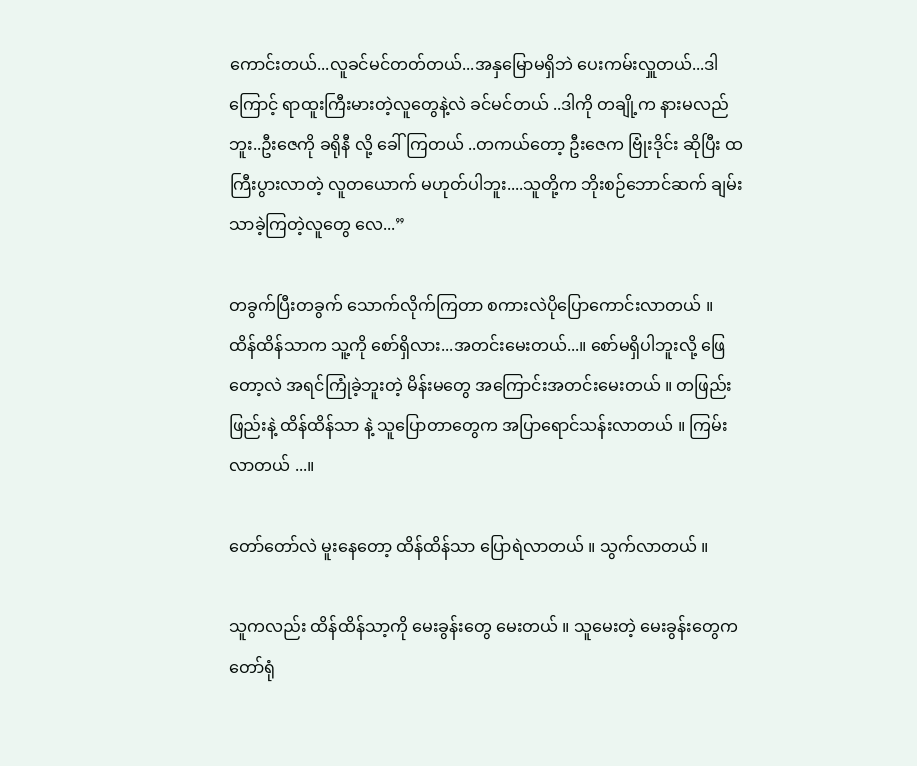ကောင်းတယ်...လူခင်မင်တတ်တယ်...အနှမြောမရှိဘဲ ပေးကမ်းလှူတယ်...ဒါကြောင့် ရာထူးကြီးမားတဲ့လူတွေနဲ့လဲ ခင်မင်တယ် ..ဒါကို တချို့က နားမလည်ဘူး..ဦးဇေကို ခရိုနီ လို့ ခေါ်ကြတယ် ..တကယ်တော့ ဦးဇေက ဗြုံးဒိုင်း ဆိုပြီး ထကြီးပွားလာတဲ့ လူတယောက် မဟုတ်ပါဘူး....သူတို့က ဘိုးစဉ်ဘောင်ဆက် ချမ်းသာခဲ့ကြတဲ့လူတွေ လေ...”

တခွက်ပြီးတခွက် သောက်လိုက်ကြတာ စကားလဲပိုပြောကောင်းလာတယ် ။ ထိန်ထိန်သာက သူ့ကို စော်ရှိလား...အတင်းမေးတယ်...။ စော်မရှိပါဘူးလို့ ဖြေတော့လဲ အရင်ကြုံခဲ့ဘူးတဲ့ မိန်းမတွေ အကြောင်းအတင်းမေးတယ် ။ တဖြည်းဖြည်းနဲ့ ထိန်ထိန်သာ နဲ့ သူပြောတာတွေက အပြာရောင်သန်းလာတယ် ။ ကြမ်းလာတယ် ...။

တော်တော်လဲ မူးနေတော့ ထိန်ထိန်သာ ပြောရဲလာတယ် ။ သွက်လာတယ် ။

သူကလည်း ထိန်ထိန်သာ့ကို မေးခွန်းတွေ မေးတယ် ။ သူမေးတဲ့ မေးခွန်းတွေက တော်ရုံ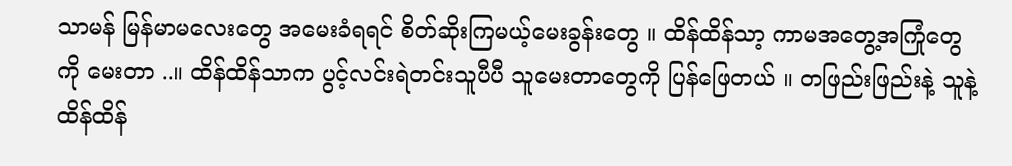သာမန် မြန်မာမလေးတွေ အမေးခံရရင် စိတ်ဆိုးကြမယ့်မေးခွန်းတွေ ။ ထိန်ထိန်သာ့ ကာမအတွေ့အကြုံတွေကို မေးတာ ..။ ထိန်ထိန်သာက ပွင့်လင်းရဲတင်းသူပီပီ သူမေးတာတွေကို ပြန်ဖြေတယ် ။ တဖြည်းဖြည်းနဲ့ သူနဲ့ ထိန်ထိန်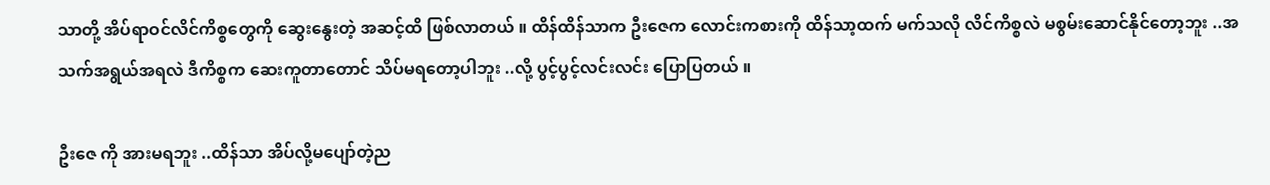သာတို့ အိပ်ရာဝင်လိင်ကိစ္စတွေကို ဆွေးနွေးတဲ့ အဆင့်ထိ ဖြစ်လာတယ် ။ ထိန်ထိန်သာက ဦးဇေက လောင်းကစားကို ထိန်သာ့ထက် မက်သလို လိင်ကိစ္စလဲ မစွမ်းဆောင်နိုင်တော့ဘူး ..အသက်အရွယ်အရလဲ ဒီကိစ္စက ဆေးကူတာတောင် သိပ်မရတော့ပါဘူး ..လို့ ပွင့်ပွင့်လင်းလင်း ပြောပြတယ် ။

ဦးဇေ ကို အားမရဘူး ..ထိန်သာ အိပ်လို့မပျော်တဲ့ည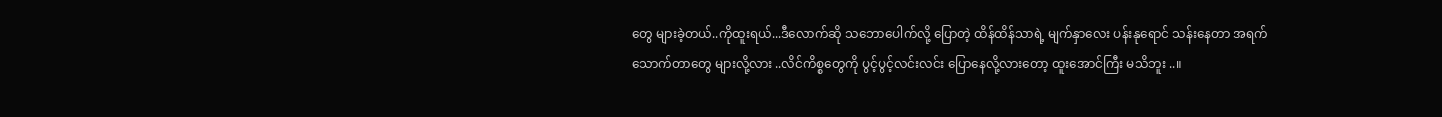တွေ များခဲ့တယ်..ကိုထူးရယ်...ဒီလောက်ဆို သဘောပေါက်လို့ ပြောတဲ့ ထိန်ထိန်သာရဲ့ မျက်နှာလေး ပန်းနုရောင် သန်းနေတာ အရက်သောက်တာတွေ များလို့လား ..လိင်ကိစ္စတွေကို ပွင့်ပွင့်လင်းလင်း ပြောနေလို့လားတော့ ထူးအောင်ကြီး မသိဘူး ..။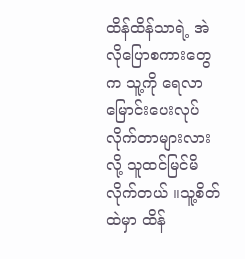ထိန်ထိန်သာရဲ့ အဲလိုပြောစကားတွေက သူ့ကို ရေလာမြောင်းပေးလုပ်လိုက်တာများလားလို့ သူထင်မြင်မိလိုက်တယ် ။သူ့စိတ်ထဲမှာ ထိန်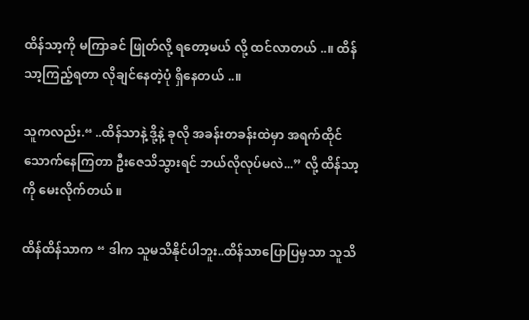ထိန်သာ့ကို မကြာခင် ဖြုတ်လို့ ရတော့မယ် လို့ ထင်လာတယ် ..။ ထိန်သာ့ကြည့်ရတာ လိုချင်နေတဲ့ပုံ ရှိနေတယ် ..။

သူကလည်း.“ ..ထိန်သာနဲ့ ဒို့နဲ့ ခုလို အခန်းတခန်းထဲမှာ အရက်ထိုင်သောက်နေကြတာ ဦးဇေသိသွားရင် ဘယ်လိုလုပ်မလဲ...” လို့ ထိန်သာ့ကို မေးလိုက်တယ် ။

ထိန်ထိန်သာက “ ဒါက သူမသိနိုင်ပါဘူး..ထိန်သာပြောပြမှသာ သူသိ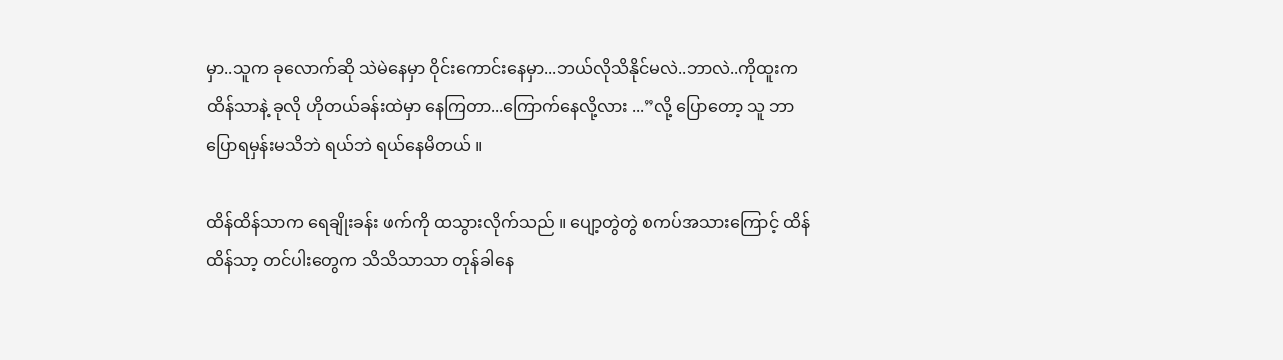မှာ..သူက ခုလောက်ဆို သဲမဲနေမှာ ဝိုင်းကောင်းနေမှာ...ဘယ်လိုသိနိုင်မလဲ..ဘာလဲ..ကိုထူးက ထိန်သာနဲ့ ခုလို ဟိုတယ်ခန်းထဲမှာ နေကြတာ...ကြောက်နေလို့လား ...”လို့ ပြောတော့ သူ ဘာပြောရမှန်းမသိဘဲ ရယ်ဘဲ ရယ်နေမိတယ် ။

ထိန်ထိန်သာက ရေချိုးခန်း ဖက်ကို ထသွားလိုက်သည် ။ ပျော့တွဲတွဲ စကပ်အသားကြောင့် ထိန်ထိန်သာ့ တင်ပါးတွေက သိသိသာသာ တုန်ခါနေ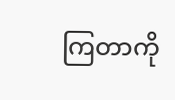ကြတာကို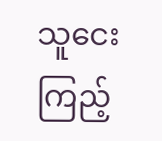သူငေးကြည့်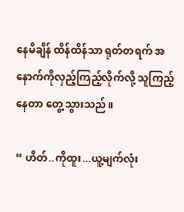နေမိချိန် ထိန်ထိန်သာ ရုတ်တရက် အနောက်ကိုလှည့်ကြည့်လိုက်လို့ သူကြည့်နေတာ တွေ့သွားသည် ။

“ ဟိတ်..ကိုထူး...ယူ့မျက်လုံး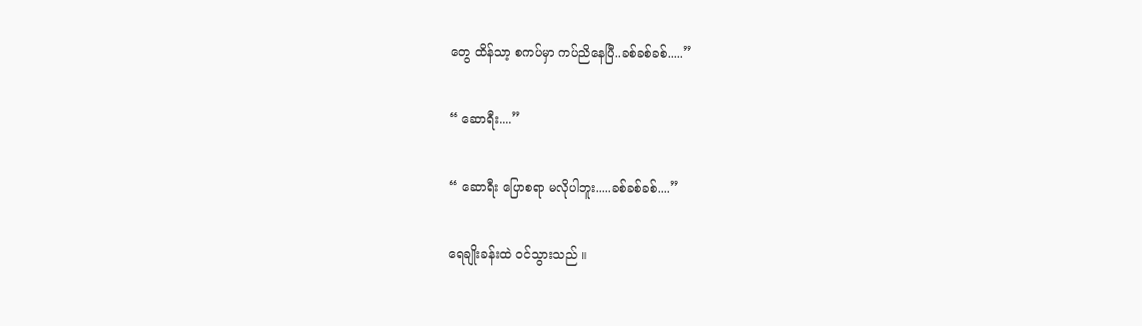တွေ ထိန်သာ့ စကပ်မှာ ကပ်ညိနေပြီ..ခစ်ခစ်ခစ်.....”

“ ဆောရီး....”

“ ဆောရီး ပြောစရာ မလိုပါဘူး.....ခစ်ခစ်ခစ်....”

ရေချိုးခန်းထဲ ဝင်သွားသည် ။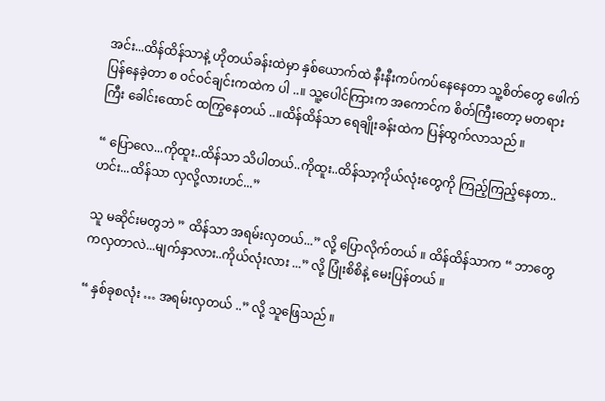အင်း...ထိန်ထိန်သာနဲ့ ဟိုတယ်ခန်းထဲမှာ နှစ်ယောက်ထဲ နီးနီးကပ်ကပ်နေနေတာ သူ့စိတ်တွေ ဖေါက်ပြန်နေခဲ့တာ စ ဝင်ဝင်ချင်းကထဲက ပါ ..။ သူ့ပေါင်ကြားက အကောင်က စိတ်ကြီးတော့ မတရားကြီး ခေါင်းထောင် ထကြွနေတယ် ..။ထိန်ထိန်သာ ရေချိုးခန်းထဲက ပြန်ထွက်လာသည် ။

“ ပြောလေ...ကိုထူး..ထိန်သာ သိပါတယ်..ကိုထူး..ထိန်သာ့ကိုယ်လုံးတွေကို ကြည့်ကြည့်နေတာ..ဟင်း...ထိန်သာ လှလို့လားဟင်...”

သူ မဆိုင်းမတွဘဲ ” ထိန်သာ အရမ်းလှတယ်...” လို့ ပြောလိုက်တယ် ။ ထိန်ထိန်သာက “ ဘာတွေကလှတာလဲ...မျက်နှာလား..ကိုယ်လုံးလား ...” လို့ ပြုံးစိစိနဲ့ မေးပြန်တယ် ။

“ နှစ်ခုစလုံး … အရမ်းလှတယ် ..” လို့ သူဖြေသည် ။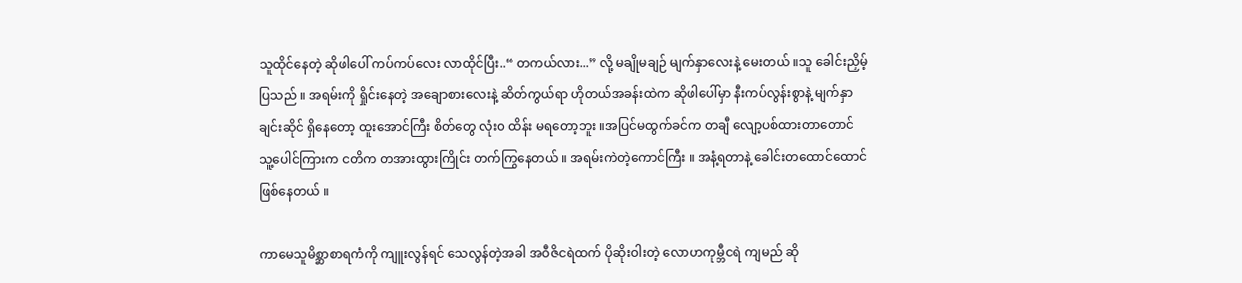သူထိုင်နေတဲ့ ဆိုဖါပေါ် ကပ်ကပ်လေး လာထိုင်ပြီး..“ တကယ်လား...” လို့ မချိုမချဉ် မျက်နှာလေးနဲ့ မေးတယ် ။သူ ခေါင်းညှိမ့်ပြသည် ။ အရမ်းကို ရှိုင်းနေတဲ့ အချောစားလေးနဲ့ ဆိတ်ကွယ်ရာ ဟိုတယ်အခန်းထဲက ဆိုဖါပေါ်မှာ နီးကပ်လွန်းစွာနဲ့ မျက်နှာချင်းဆိုင် ရှိနေတော့ ထူးအောင်ကြီး စိတ်တွေ လုံး၀ ထိန်း မရတော့ဘူး ။အပြင်မထွက်ခင်က တချီ လျော့ပစ်ထားတာတောင် သူ့ပေါင်ကြားက ငတိက တအားထွားကြိုင်း တက်ကြွနေတယ် ။ အရမ်းကဲတဲ့ကောင်ကြီး ။ အနံ့ရတာနဲ့ ခေါင်းတထောင်ထောင် ဖြစ်နေတယ် ။

ကာမေသူမိစ္ဆာစာရကံကို ကျူးလွန်ရင် သေလွန်တဲ့အခါ အဝီဇိငရဲထက် ပိုဆိုးဝါးတဲ့ လောဟကုမ္ဘီငရဲ ကျမည် ဆို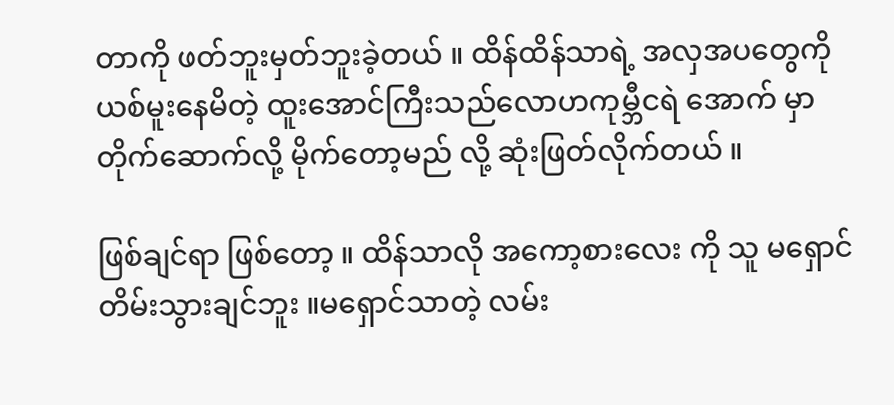တာကို ဖတ်ဘူးမှတ်ဘူးခဲ့တယ် ။ ထိန်ထိန်သာရဲ့ အလှအပတွေကို ယစ်မူးနေမိတဲ့ ထူးအောင်ကြီးသည်လောဟကုမ္ဘီငရဲ အောက် မှာ တိုက်ဆောက်လို့ မိုက်တော့မည် လို့ ဆုံးဖြတ်လိုက်တယ် ။

ဖြစ်ချင်ရာ ဖြစ်တော့ ။ ထိန်သာလို အကော့စားလေး ကို သူ မရှောင်တိမ်းသွားချင်ဘူး ။မရှောင်သာတဲ့ လမ်း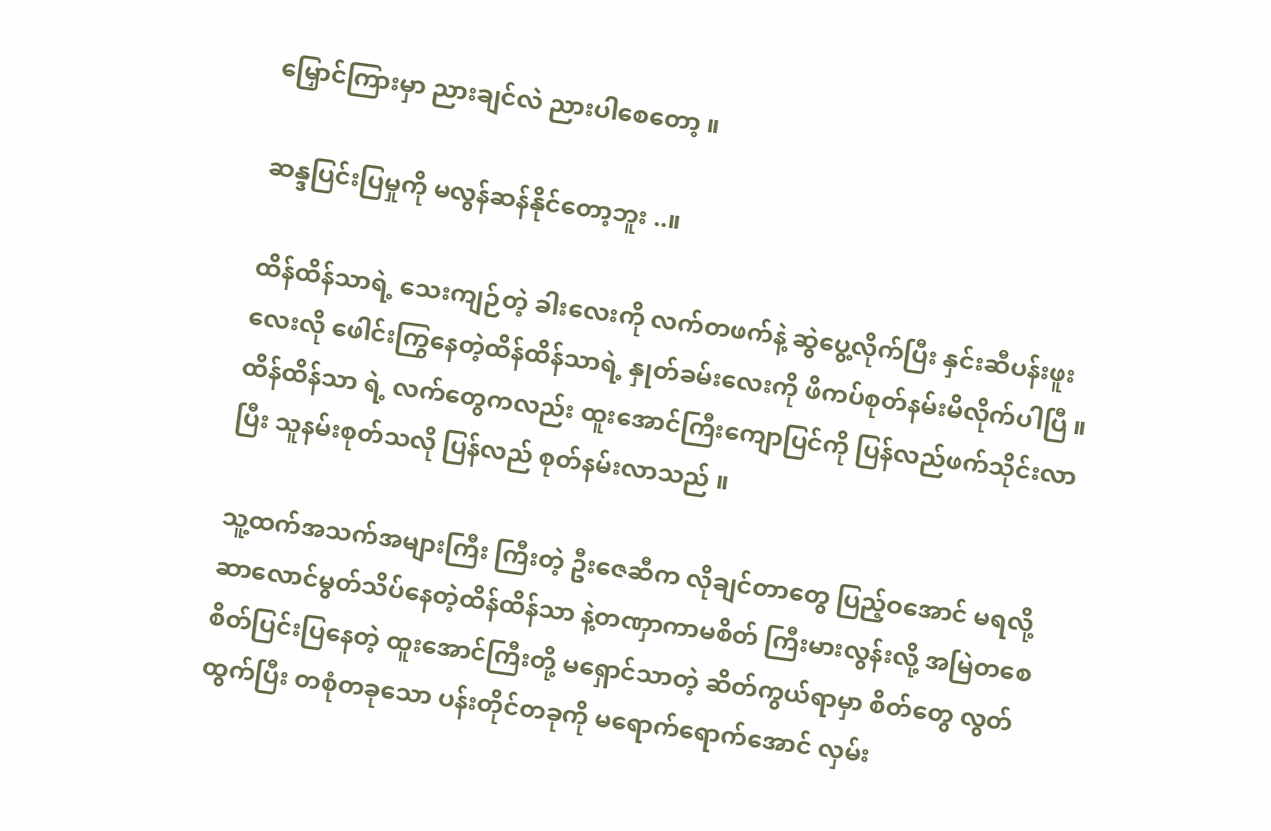မြှောင်ကြားမှာ ညားချင်လဲ ညားပါစေတော့ ။

ဆန္ဒပြင်းပြမှုကို မလွန်ဆန်နိုင်တော့ဘူး ..။

ထိန်ထိန်သာရဲ့ သေးကျဉ်တဲ့ ခါးလေးကို လက်တဖက်နဲ့ ဆွဲပွေ့လိုက်ပြီး နှင်းဆီပန်းဖူးလေးလို ဖေါင်းကြွနေတဲ့ထိန်ထိန်သာရဲ့ နှုတ်ခမ်းလေးကို ဖိကပ်စုတ်နမ်းမိလိုက်ပါပြီ ။ထိန်ထိန်သာ ရဲ့ လက်တွေကလည်း ထူးအောင်ကြီးကျောပြင်ကို ပြန်လည်ဖက်သိုင်းလာပြီး သူနမ်းစုတ်သလို ပြန်လည် စုတ်နမ်းလာသည် ။

သူ့ထက်အသက်အများကြီး ကြီးတဲ့ ဦးဇေဆီက လိုချင်တာတွေ ပြည့်ဝအောင် မရလို့ ဆာလောင်မွတ်သိပ်နေတဲ့ထိန်ထိန်သာ နဲ့တဏှာကာမစိတ် ကြီးမားလွန်းလို့ အမြဲတစေ စိတ်ပြင်းပြနေတဲ့ ထူးအောင်ကြီးတို့ မရှောင်သာတဲ့ ဆိတ်ကွယ်ရာမှာ စိတ်တွေ လွတ်ထွက်ပြီး တစုံတခုသော ပန်းတိုင်တခုကို မရောက်ရောက်အောင် လှမ်း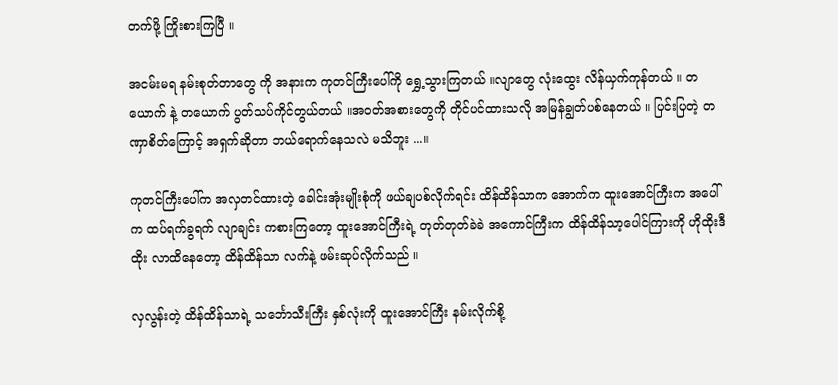တက်ဖို့ ကြိုးစားကြပြီ ။

အငမ်းမရ နမ်းစုတ်တာတွေ ကို အနားက ကုတင်ကြီးပေါ်ကို ရွှေ့သွားကြတယ် ။လျာတွေ လုံးထွေး လိန်ယှက်ကုန်တယ် ။ တယောက် နဲ့ တယောက် ပွတ်သပ်ကိုင်တွယ်တယ် ။အဝတ်အစားတွေကို တိုင်ပင်ထားသလို အမြန်ချွတ်ပစ်နေတယ် ။ ပြင်းပြတဲ့ တဏှာစိတ်ကြောင့် အရှက်ဆိုတာ ဘယ်ရောက်နေသလဲ မသိဘူး ...။

ကုတင်ကြီးပေါ်က အလှတင်ထားတဲ့ ခေါင်းအုံးမျိုးစုံကို ဖယ်ချပစ်လိုက်ရင်း ထိန်ထိန်သာက အောက်က ထူးအောင်ကြီးက အပေါ်က ထပ်ရက်ခွရက် လျာချင်း ကစားကြတော့ ထူးအောင်ကြီးရဲ့ တုတ်တုတ်ခဲခဲ အကောင်ကြီးက ထိန်ထိန်သာ့ပေါင်ကြားကို ဟိုထိုးဒီထိုး လာထိနေတော့ ထိန်ထိန်သာ လက်နဲ့ ဖမ်းဆုပ်လိုက်သည် ။

လှလွန်းတဲ့ ထိန်ထိန်သာရဲ့ သင်္ဘောသီးကြီး နှစ်လုံးကို ထူးအောင်ကြီး နမ်းလိုက်စို့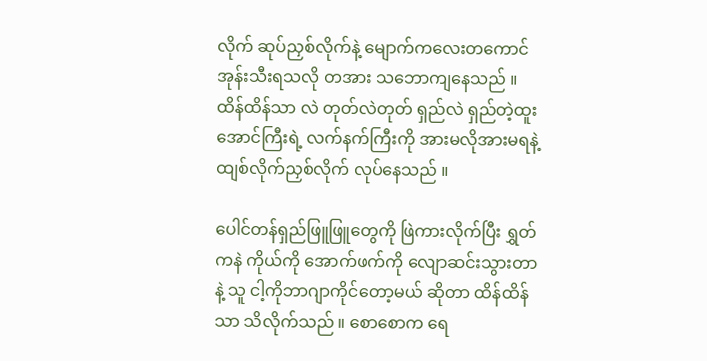လိုက် ဆုပ်ညှစ်လိုက်နဲ့ မျောက်ကလေးတကောင် အုန်းသီးရသလို တအား သဘောကျနေသည် ။ ထိန်ထိန်သာ လဲ တုတ်လဲတုတ် ရှည်လဲ ရှည်တဲ့ထူးအောင်ကြီးရဲ့ လက်နက်ကြီးကို အားမလိုအားမရနဲ့ ထျစ်လိုက်ညှစ်လိုက် လုပ်နေသည် ။

ပေါင်တန်ရှည်ဖြူဖြူတွေကို ဖြဲကားလိုက်ပြီး ရွှတ်ကနဲ ကိုယ်ကို အောက်ဖက်ကို လျောဆင်းသွားတာနဲ့ သူ ငါ့ကိုဘာဂျာကိုင်တော့မယ် ဆိုတာ ထိန်ထိန်သာ သိလိုက်သည် ။ စောစောက ရေ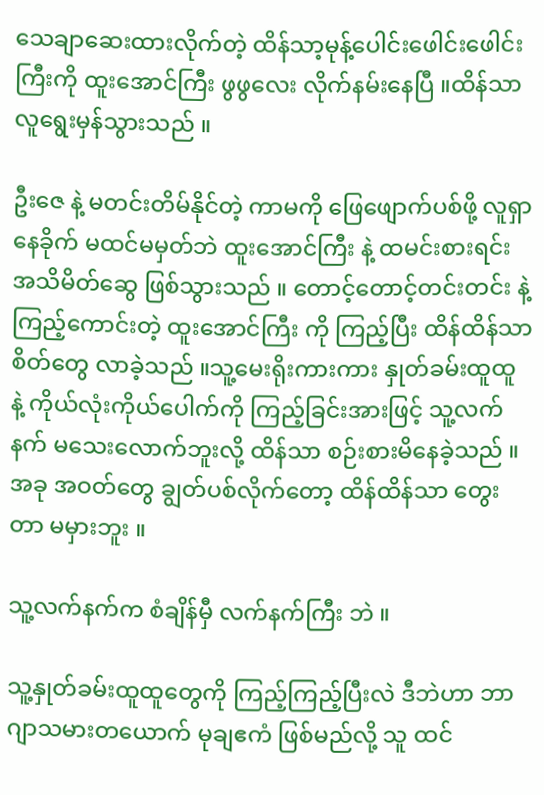သေချာဆေးထားလိုက်တဲ့ ထိန်သာ့မုန့်ပေါင်းဖေါင်းဖေါင်းကြီးကို ထူးအောင်ကြီး ဖွဖွလေး လိုက်နမ်းနေပြီ ။ထိန်သာ လူရွေးမှန်သွားသည် ။

ဦးဇေ နဲ့ မတင်းတိမ်နိုင်တဲ့ ကာမကို ဖြေဖျောက်ပစ်ဖို့ လူရှာနေခိုက် မထင်မမှတ်ဘဲ ထူးအောင်ကြီး နဲ့ ထမင်းစားရင်း အသိမိတ်ဆွေ ဖြစ်သွားသည် ။ တောင့်တောင့်တင်းတင်း နဲ့ ကြည့်ကောင်းတဲ့ ထူးအောင်ကြီး ကို ကြည့်ပြီး ထိန်ထိန်သာ စိတ်တွေ လာခဲ့သည် ။သူ့မေးရိုးကားကား နှုတ်ခမ်းထူထူ နဲ့ ကိုယ်လုံးကိုယ်ပေါက်ကို ကြည့်ခြင်းအားဖြင့် သူ့လက်နက် မသေးလောက်ဘူးလို့ ထိန်သာ စဉ်းစားမိနေခဲ့သည် ။ အခု အဝတ်တွေ ချွတ်ပစ်လိုက်တော့ ထိန်ထိန်သာ တွေးတာ မမှားဘူး ။

သူ့လက်နက်က စံချိန်မှီ လက်နက်ကြီး ဘဲ ။

သူ့နှုတ်ခမ်းထူထူတွေကို ကြည့်ကြည့်ပြီးလဲ ဒီဘဲဟာ ဘာဂျာသမားတယောက် မုချဧကံ ဖြစ်မည်လို့ သူ ထင်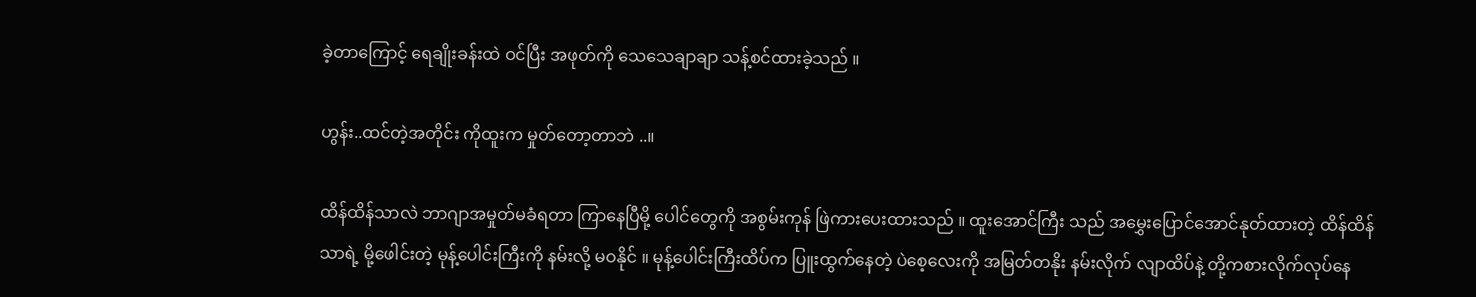ခဲ့တာကြောင့် ရေချိုးခန်းထဲ ဝင်ပြီး အဖုတ်ကို သေသေချာချာ သန့်စင်ထားခဲ့သည် ။

ဟွန်း..ထင်တဲ့အတိုင်း ကိုထူးက မှုတ်တော့တာဘဲ ..။

ထိန်ထိန်သာလဲ ဘာဂျာအမှုတ်မခံရတာ ကြာနေပြီမို့ ပေါင်တွေကို အစွမ်းကုန် ဖြဲကားပေးထားသည် ။ ထူးအောင်ကြီး သည် အမွှေးပြောင်အောင်နုတ်ထားတဲ့ ထိန်ထိန်သာရဲ့ မို့ဖေါင်းတဲ့ မုန့်ပေါင်းကြီးကို နမ်းလို့ မဝနိုင် ။ မုန့်ပေါင်းကြီးထိပ်က ပြူးထွက်နေတဲ့ ပဲစေ့လေးကို အမြတ်တနိုး နမ်းလိုက် လျာထိပ်နဲ့ တို့ကစားလိုက်လုပ်နေ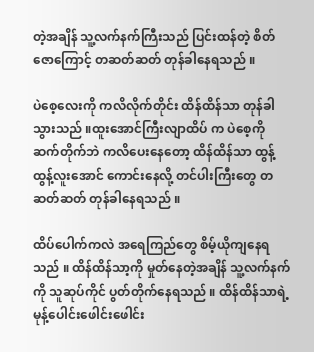တဲ့အချိန် သူ့လက်နက်ကြီးသည် ပြင်းထန်တဲ့ စိတ်ဇောကြောင့် တဆတ်ဆတ် တုန်ခါနေရသည် ။

ပဲစေ့လေးကို ကလိလိုက်တိုင်း ထိန်ထိန်သာ တုန်ခါသွားသည် ။ထူးအောင်ကြီးလျာထိပ် က ပဲစေ့ကို ဆက်တိုက်ဘဲ ကလိပေးနေတော့ ထိန်ထိန်သာ ထွန့်ထွန့်လူးအောင် ကောင်းနေလို့ တင်ပါးကြီးတွေ တဆတ်ဆတ် တုန်ခါနေရသည် ။

ထိပ်ပေါက်ကလဲ အရေကြည်တွေ စိမ့်ယိုကျနေရသည် ။ ထိန်ထိန်သာ့ကို မှုတ်နေတဲ့အချိန် သူ့လက်နက်ကို သူဆုပ်ကိုင် ပွတ်တိုက်နေရသည် ။ ထိန်ထိန်သာရဲ့ မုန့်ပေါင်းဖေါင်းဖေါင်း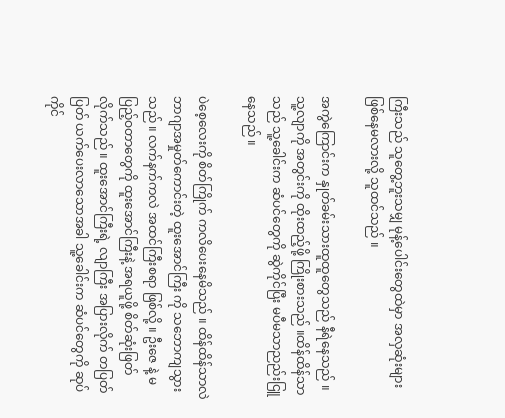ကြီးသည် သူတွေ့ဘူးသမျှ မုန့်ပေါင်းတွေထဲမှာ အလှဆုံးများ ဖြစ်နေမလားလို့ သူထင်သည် ။

အကွဲကြောင်းက နှုတ်ခမ်းသားထူထူတွေသည် နီရဲနေသည် ။ သူ့လျာကို အတွင်းကို ထိုးထည့်ဖို့ ကြိုးစားသည် ။ထိန်ထိန်သာသည် သူ့ခေါင်းက ဆံပင်တွေကို ဆွဲကိုင်ပြီး မပီမသာညည်းငြူနေသည် ။

ပဲစေ့လေးကို စိတ်ကြိုက် ကလိပေးနေမိသည် ။ ထိန်ထိန်သာလဲ ဘာဂျာအမှုတ်ကောင်းတဲ့ ထူးအောင်ကြီး ကို သဘောကျသွားသည် ။ လက်နက်ကလဲ အထင်ကြီးစရာ ဖြစ်လို့ ။ ဦးဇေ နဲ့ မပြည့်ဝတာတွေကို ထူးအောင်ကြီးနဲ့ အရယူဖို့ စိတ်ဆုံးဖြတ်လိုက်သည် ။ ထူးအောင်ကြီးရဲ့ လျာကြီး အပြားလိုက် တပြတ်ပြတ် ယက်ပေးလာသောအခါ သူ့ခေါင်းက ဆံပင်တွေကို ဆုပ်ကိုင်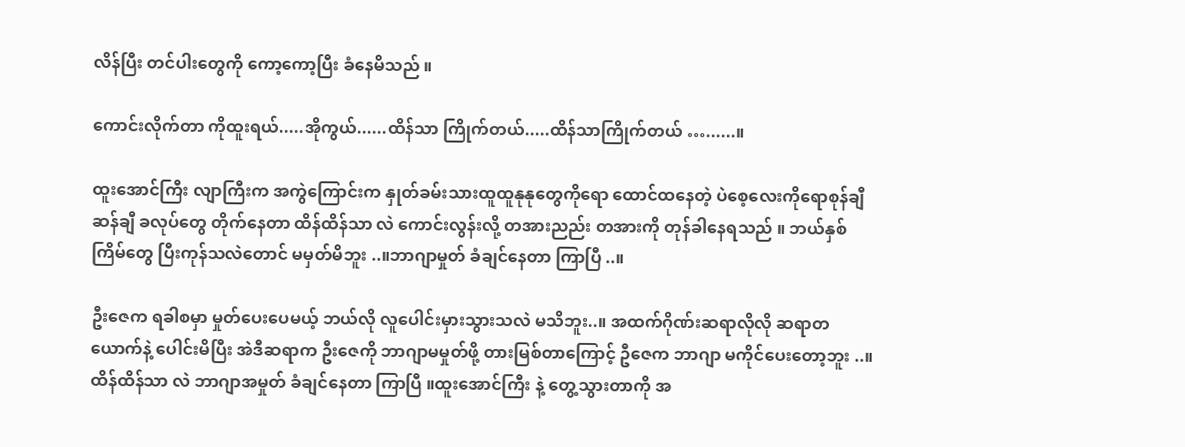လိန်ပြီး တင်ပါးတွေကို ကော့ကော့ပြီး ခံနေမိသည် ။

ကောင်းလိုက်တာ ကိုထူးရယ်.....အိုကွယ်......ထိန်သာ ကြိုက်တယ်.....ထိန်သာကြိုက်တယ် …......။

ထူးအောင်ကြီး လျာကြီးက အကွဲကြောင်းက နှုတ်ခမ်းသားထူထူနုနုတွေကိုရော ထောင်ထနေတဲ့ ပဲစေ့လေးကိုရောစုန်ချီဆန်ချီ ခလုပ်တွေ တိုက်နေတာ ထိန်ထိန်သာ လဲ ကောင်းလွန်းလို့ တအားညည်း တအားကို တုန်ခါနေရသည် ။ ဘယ်နှစ်ကြိမ်တွေ ပြီးကုန်သလဲတောင် မမှတ်မိဘူး ..။ဘာဂျာမှုတ် ခံချင်နေတာ ကြာပြီ ..။

ဦးဇေက ရခါစမှာ မှုတ်ပေးပေမယ့် ဘယ်လို လူပေါင်းမှားသွားသလဲ မသိဘူး..။ အထက်ဂိုဏ်းဆရာလိုလို ဆရာတယောက်နဲ့ ပေါင်းမိပြီး အဲဒီဆရာက ဦးဇေကို ဘာဂျာမမှုတ်ဖို့ တားမြစ်တာကြောင့် ဦဇေက ဘာဂျာ မကိုင်ပေးတော့ဘူး ..။ ထိန်ထိန်သာ လဲ ဘာဂျာအမှုတ် ခံချင်နေတာ ကြာပြီ ။ထူးအောင်ကြီး နဲ့ တွေ့သွားတာကို အ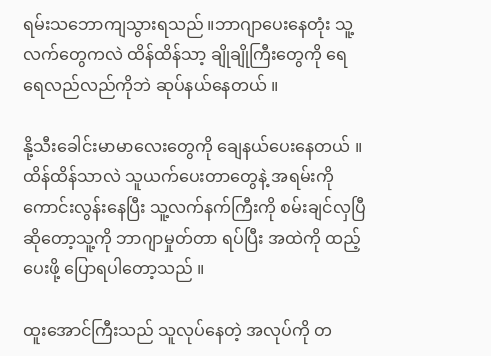ရမ်းသဘောကျသွားရသည် ။ဘာဂျာပေးနေတုံး သူ့လက်တွေကလဲ ထိန်ထိန်သာ့ ချိုချိုကြီးတွေကို ရေရေလည်လည်ကိုဘဲ ဆုပ်နယ်နေတယ် ။

နို့သီးခေါင်းမာမာလေးတွေကို ချေနယ်ပေးနေတယ် ။ ထိန်ထိန်သာလဲ သူယက်ပေးတာတွေနဲ့ အရမ်းကို ကောင်းလွန်းနေပြီး သူ့လက်နက်ကြီးကို စမ်းချင်လှပြီဆိုတော့သူ့ကို ဘာဂျာမှုတ်တာ ရပ်ပြီး အထဲကို ထည့်ပေးဖို့ ပြောရပါတော့သည် ။

ထူးအောင်ကြီးသည် သူလုပ်နေတဲ့ အလုပ်ကို တ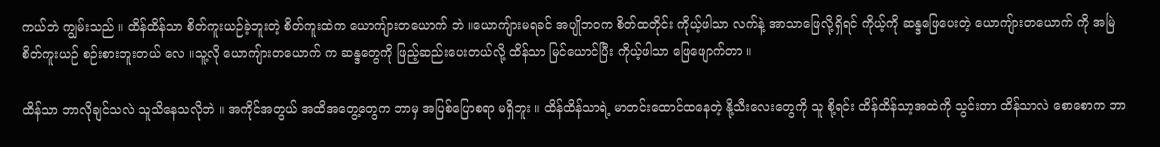ကယ်ဘဲ ကျွမ်းသည် ။ ထိန်ထိန်သာ စိတ်ကူးယဉ်ခဲ့ဘူးတဲ့ စိတ်ကူးထဲက ယောကျ်ားတယောက် ဘဲ ။ယောကျ်ားမရခင် အပျိုဘဝက စိတ်ထတိုင်း ကိုယ့်ဖါသာ လက်နဲ့ အာသာဖြေလို့ရှိရင် ကိုယ့်ကို ဆန္ဒဖြေပေးတဲ့ ယောကျ်ားတယောက် ကို အမြဲ စိတ်ကူးယဉ် စဉ်းစားဘူးတယ် လေ ။သူ့လို ယောကျ်ားတယောက် က ဆန္ဒတွေကို ဖြည့်ဆည်းပေးတယ်လို့ ထိန်သာ မြင်ယောင်ပြီး ကိုယ့်ဖါသာ ဖြေဖျောက်တာ ။

ထိန်သာ ဘာလိုချင်သလဲ သူသိနေသလိုဘဲ ။ အကိုင်အတွယ် အထိအတွေ့တွေက ဘာမှ အပြစ်ပြောစရာ မရှိဘူး ။ ထိန်ထိန်သာရဲ့ မာတင်းထောင်ထနေတဲ့ နို့သီးလေးတွေကို သူ စို့ရင်း ထိန်ထိန်သာ့အထဲကို သွင်းတာ ထိန်သာလဲ စောစောက ဘာ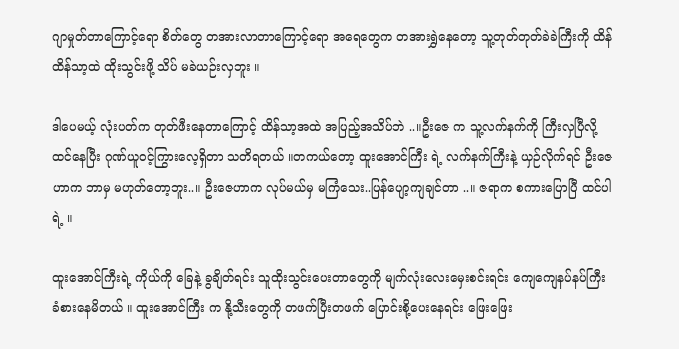ဂျာမှုတ်တာကြောင့်ရော စိတ်တွေ တအားလာတာကြောင့်ရော အရေတွေက တအားရွှဲနေတော့ သူ့တုတ်တုတ်ခဲခဲကြီးကို ထိန်ထိန်သာ့ထဲ ထိုးသွင်းဖို့ သိပ် မခဲယဉ်းလှဘူး ။

ဒါပေမယ့် လုံးပတ်က တုတ်ဖီးနေတာကြောင့် ထိန်သာ့အထဲ အပြည့်အသိပ်ဘဲ ..။ဦးဇေ က သူ့လက်နက်ကို ကြီးလှပြီလို့ ထင်နေပြီး ဂုဏ်ယူဝင့်ကြွားလေ့ရှိတာ သတိရတယ် ။တကယ်တော့ ထူးအောင်ကြီး ရဲ့ လက်နက်ကြီးနဲ့ ယှဉ်လိုက်ရင် ဦးဇေဟာက ဘာမှ မဟုတ်တော့ဘူး..။ ဦးဇေဟာက လုပ်မယ်မှ မကြံသေး..ပြန်ပျော့ကျချင်တာ ..။ ဇရာက စကားပြောပြီ ထင်ပါရဲ့ ။

ထူးအောင်ကြီးရဲ့ ကိုယ်ကို ခြေနဲ့ ခွချိတ်ရင်း သူထိုးသွင်းပေးတာတွေကို မျက်လုံးလေးမှေးစင်းရင်း ကျေကျေနပ်နပ်ကြီး ခံစားနေမိတယ် ။ ထူးအောင်ကြီး က နို့သီးတွေကို တဖက်ပြီးတဖက် ပြောင်းစို့ပေးနေရင်း ဖြေးဖြေး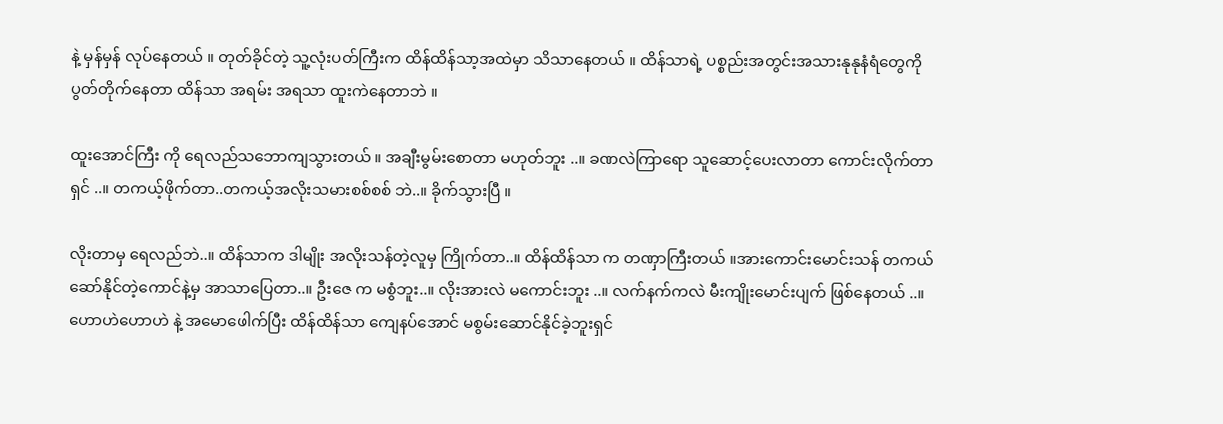နဲ့ မှန်မှန် လုပ်နေတယ် ။ တုတ်ခိုင်တဲ့ သူ့လုံးပတ်ကြီးက ထိန်ထိန်သာ့အထဲမှာ သိသာနေတယ် ။ ထိန်သာရဲ့ ပစ္စည်းအတွင်းအသားနုနုနံရံတွေကို ပွတ်တိုက်နေတာ ထိန်သာ အရမ်း အရသာ ထူးကဲနေတာဘဲ ။

ထူးအောင်ကြီး ကို ရေလည်သဘောကျသွားတယ် ။ အချီးမွမ်းစောတာ မဟုတ်ဘူး ..။ ခဏလဲကြာရော သူဆောင့်ပေးလာတာ ကောင်းလိုက်တာရှင် ..။ တကယ့်ဖိုက်တာ..တကယ့်အလိုးသမားစစ်စစ် ဘဲ..။ ခိုက်သွားပြီ ။

လိုးတာမှ ရေလည်ဘဲ..။ ထိန်သာက ဒါမျိုး အလိုးသန်တဲ့လူမှ ကြိုက်တာ..။ ထိန်ထိန်သာ က တဏှာကြီးတယ် ။အားကောင်းမောင်းသန် တကယ်ဆော်နိုင်တဲ့ကောင်နဲ့မှ အာသာပြေတာ..။ ဦးဇေ က မစွံဘူး..။ လိုးအားလဲ မကောင်းဘူး ..။ လက်နက်ကလဲ မီးကျိုးမောင်းပျက် ဖြစ်နေတယ် ..။ ဟောဟဲဟောဟဲ နဲ့ အမောဖေါက်ပြီး ထိန်ထိန်သာ ကျေနပ်အောင် မစွမ်းဆောင်နိုင်ခဲ့ဘူးရှင်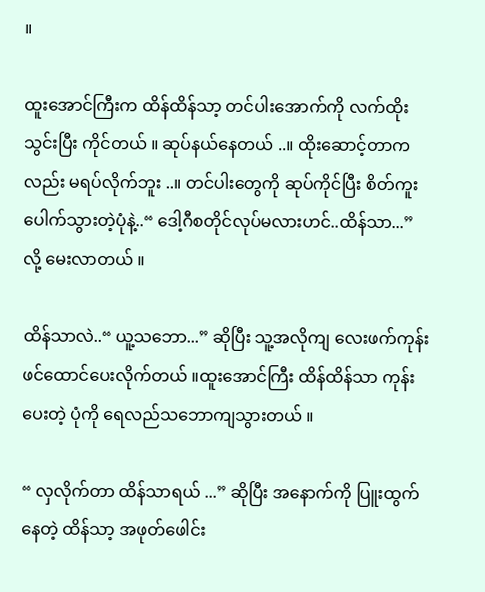။

ထူးအောင်ကြီးက ထိန်ထိန်သာ့ တင်ပါးအောက်ကို လက်ထိုးသွင်းပြီး ကိုင်တယ် ။ ဆုပ်နယ်နေတယ် ..။ ထိုးဆောင့်တာကလည်း မရပ်လိုက်ဘူး ..။ တင်ပါးတွေကို ဆုပ်ကိုင်ပြီး စိတ်ကူးပေါက်သွားတဲ့ပုံနဲ့..“ ဒေါ့ဂီစတိုင်လုပ်မလားဟင်..ထိန်သာ...” လို့ မေးလာတယ် ။

ထိန်သာလဲ..“ ယူ့သဘော...” ဆိုပြီး သူ့အလိုကျ လေးဖက်ကုန်း ဖင်ထောင်ပေးလိုက်တယ် ။ထူးအောင်ကြီး ထိန်ထိန်သာ ကုန်းပေးတဲ့ ပုံကို ရေလည်သဘောကျသွားတယ် ။

“ လှလိုက်တာ ထိန်သာရယ် ...” ဆိုပြီး အနောက်ကို ပြူးထွက်နေတဲ့ ထိန်သာ့ အဖုတ်ဖေါင်း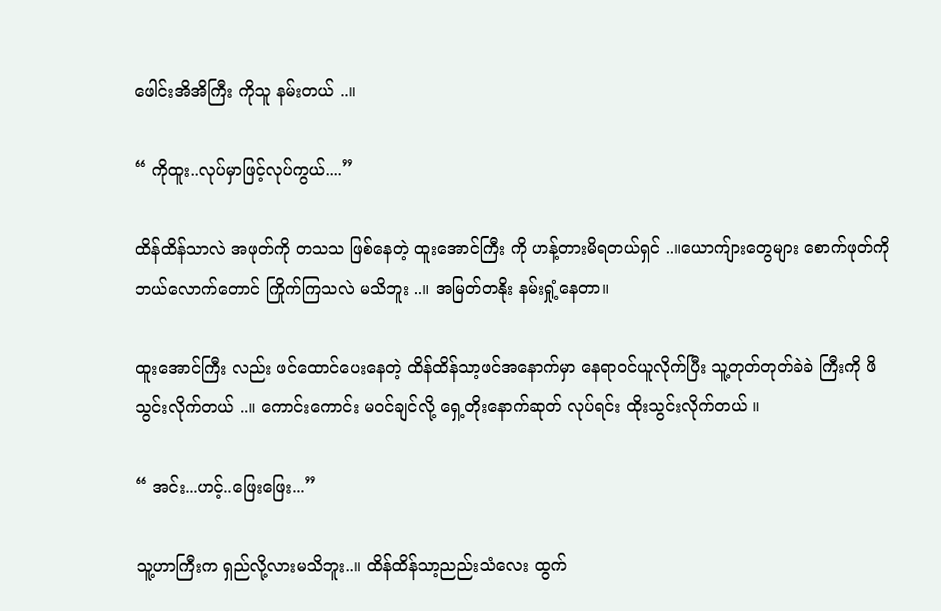ဖေါင်းအိအိကြီး ကိုသူ နမ်းတယ် ..။

“ ကိုထူး..လုပ်မှာဖြင့်လုပ်ကွယ်....”

ထိန်ထိန်သာလဲ အဖုတ်ကို တသသ ဖြစ်နေတဲ့ ထူးအောင်ကြီး ကို ဟန့်တားမိရတယ်ရှင် ..။ယောကျ်ားတွေများ စောက်ဖုတ်ကို ဘယ်လောက်တောင် ကြိုက်ကြသလဲ မသိဘူး ..။ အမြတ်တနိုး နမ်းရှုံ့နေတာ။

ထူးအောင်ကြီး လည်း ဖင်ထောင်ပေးနေတဲ့ ထိန်ထိန်သာ့ဖင်အနောက်မှာ နေရာဝင်ယူလိုက်ပြီး သူ့တုတ်တုတ်ခဲခဲ ကြီးကို ဖိသွင်းလိုက်တယ် ..။ ကောင်းကောင်း မဝင်ချင်လို့ ရှေ့တိုးနောက်ဆုတ် လုပ်ရင်း ထိုးသွင်းလိုက်တယ် ။

“ အင်း...ဟင့်..ဖြေးဖြေး...”

သူ့ဟာကြီးက ရှည်လို့လားမသိဘူး..။ ထိန်ထိန်သာ့ညည်းသံလေး ထွက်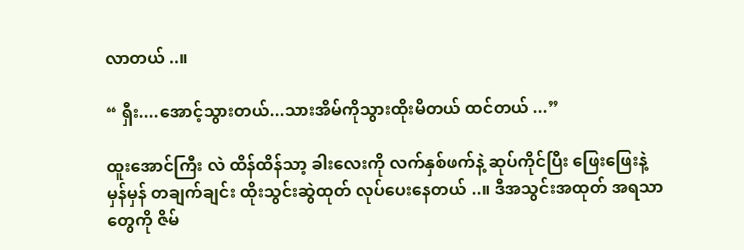လာတယ် ..။

“ ရှီး....အောင့်သွားတယ်...သားအိမ်ကိုသွားထိုးမိတယ် ထင်တယ် ...”

ထူးအောင်ကြီး လဲ ထိန်ထိန်သာ့ ခါးလေးကို လက်နှစ်ဖက်နဲ့ ဆုပ်ကိုင်ပြီး ဖြေးဖြေးနဲ့ မှန်မှန် တချက်ချင်း ထိုးသွင်းဆွဲထုတ် လုပ်ပေးနေတယ် ..။ ဒီအသွင်းအထုတ် အရသာတွေကို ဇိမ်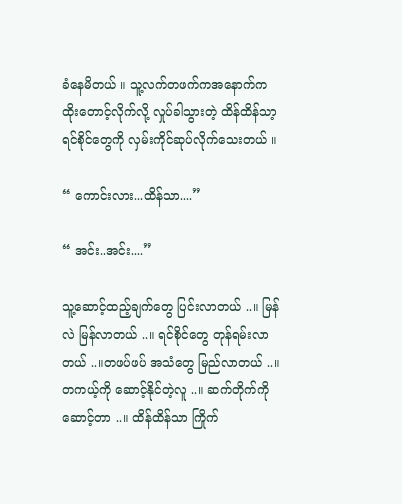ခံနေမိတယ် ။ သူ့လက်တဖက်ကအနောက်က ထိုးတောင့်လိုက်လို့ လှုပ်ခါသွားတဲ့ ထိန်ထိန်သာ့ ရင်စိုင်တွေကို လှမ်းကိုင်ဆုပ်လိုက်သေးတယ် ။

“ ကောင်းလား...ထိန်သာ....”

“ အင်း..အင်း....”

သူ့ဆောင့်ထည့်ချက်တွေ ပြင်းလာတယ် ..။ မြန်လဲ မြန်လာတယ် ..။ ရင်စိုင်တွေ တုန်ရမ်းလာတယ် ..။တဖပ်ဖပ် အသံတွေ မြည်လာတယ် ..။တကယ့်ကို ဆောင့်နိုင်တဲ့လူ ..။ ဆက်တိုက်ကို ဆောင့်တာ ..။ ထိန်ထိန်သာ ကြိုက်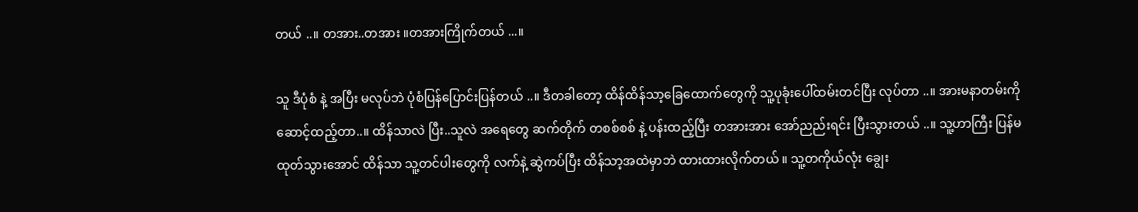တယ် ..။ တအား..တအား ။တအားကြိုက်တယ် ...။

သူ ဒီပုံစံ နဲ့ အပြီး မလုပ်ဘဲ ပုံစံပြန်ပြောင်းပြန်တယ် ..။ ဒီတခါတော့ ထိန်ထိန်သာ့ခြေထောက်တွေကို သူ့ပုခုံးပေါ်ထမ်းတင်ပြီး လုပ်တာ ..။ အားမနာတမ်းကို ဆောင့်ထည့်တာ..။ ထိန်သာလဲ ပြီး..သူလဲ အရေတွေ ဆက်တိုက် တစစ်စစ် နဲ့ ပန်းထည့်ပြီး တအားအား အော်ညည်းရင်း ပြီးသွားတယ် ..။ သူ့ဟာကြီး ပြန်မထုတ်သွားအောင် ထိန်သာ သူ့တင်ပါးတွေကို လက်နဲ့ ဆွဲကပ်ပြီး ထိန်သာ့အထဲမှာဘဲ ထားထားလိုက်တယ် ။ သူ့တကိုယ်လုံး ချွေး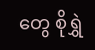တွေ စိုရွှဲ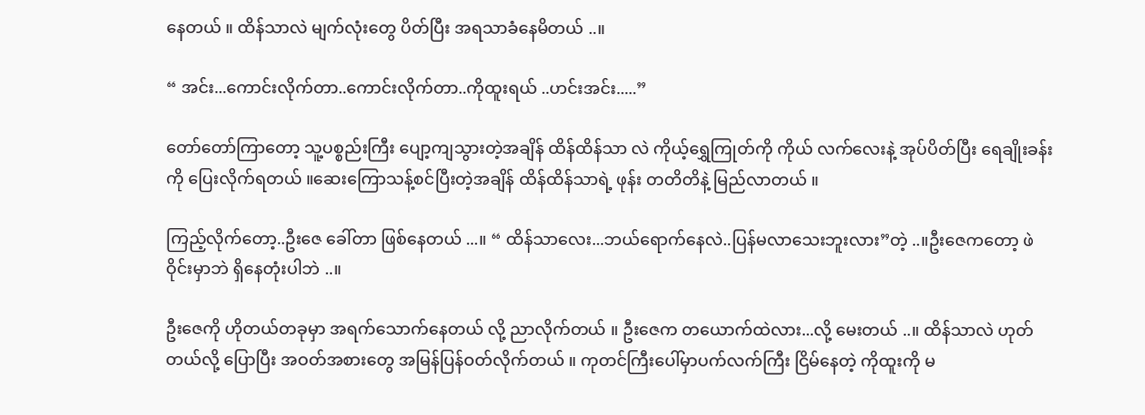နေတယ် ။ ထိန်သာလဲ မျက်လုံးတွေ ပိတ်ပြီး အရသာခံနေမိတယ် ..။

“ အင်း...ကောင်းလိုက်တာ..ကောင်းလိုက်တာ..ကိုထူးရယ် ..ဟင်းအင်း.....”

တော်တော်ကြာတော့ သူ့ပစ္စည်းကြီး ပျော့ကျသွားတဲ့အချိန် ထိန်ထိန်သာ လဲ ကိုယ့်ရွှေကြုတ်ကို ကိုယ် လက်လေးနဲ့ အုပ်ပိတ်ပြီး ရေချိုးခန်းကို ပြေးလိုက်ရတယ် ။ဆေးကြောသန့်စင်ပြီးတဲ့အချိန် ထိန်ထိန်သာရဲ့ ဖုန်း တတိတိနဲ့ မြည်လာတယ် ။

ကြည့်လိုက်တော့..ဦးဇေ ခေါ်တာ ဖြစ်နေတယ် ...။ “ ထိန်သာလေး...ဘယ်ရောက်နေလဲ..ပြန်မလာသေးဘူးလား”တဲ့ ..။ဦးဇေကတော့ ဖဲဝိုင်းမှာဘဲ ရှိနေတုံးပါဘဲ ..။

ဦးဇေကို ဟိုတယ်တခုမှာ အရက်သောက်နေတယ် လို့ ညာလိုက်တယ် ။ ဦးဇေက တယောက်ထဲလား...လို့ မေးတယ် ..။ ထိန်သာလဲ ဟုတ်တယ်လို့ ပြောပြီး အဝတ်အစားတွေ အမြန်ပြန်ဝတ်လိုက်တယ် ။ ကုတင်ကြီးပေါ်မှာပက်လက်ကြီး ငြိမ်နေတဲ့ ကိုထူးကို မ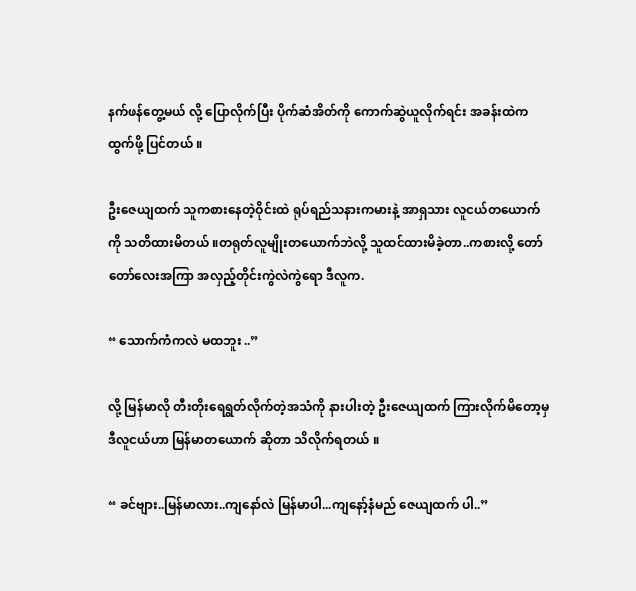နက်ဖန်တွေ့မယ် လို့ ပြောလိုက်ပြီး ပိုက်ဆံအိတ်ကို ကောက်ဆွဲယူလိုက်ရင်း အခန်းထဲက ထွက်ဖို့ ပြင်တယ် ။

ဦးဇေယျထက် သူကစားနေတဲ့ဝိုင်းထဲ ရုပ်ရည်သနားကမားနဲ့ အာရှသား လူငယ်တယောက်ကို သတိထားမိတယ် ။တရုတ်လူမျိုးတယောက်ဘဲလို့ သူထင်ထားမိခဲ့တာ..ကစားလို့ တော်တော်လေးအကြာ အလှည့်တိုင်းကွဲလဲကွဲရော ဒီလူက.

“ သောက်ကံကလဲ မထဘူး ..”

လို့ မြန်မာလို တီးတိုးရေရွတ်လိုက်တဲ့အသံကို နားပါးတဲ့ ဦးဇေယျထက် ကြားလိုက်မိတော့မှ ဒီလူငယ်ဟာ မြန်မာတယောက် ဆိုတာ သိလိုက်ရတယ် ။

“ ခင်ဗျား..မြန်မာလား..ကျနော်လဲ မြန်မာပါ...ကျနော့်နံမည် ဇေယျထက် ပါ..”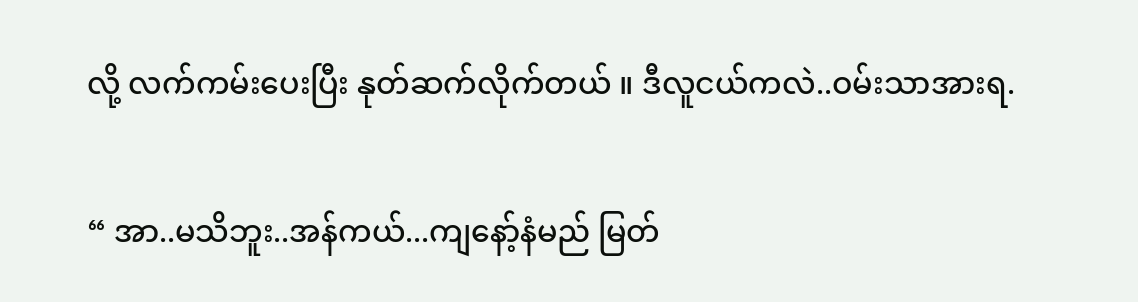လို့ လက်ကမ်းပေးပြီး နုတ်ဆက်လိုက်တယ် ။ ဒီလူငယ်ကလဲ..ဝမ်းသာအားရ.

“ အာ..မသိဘူး..အန်ကယ်...ကျနော့်နံမည် မြတ်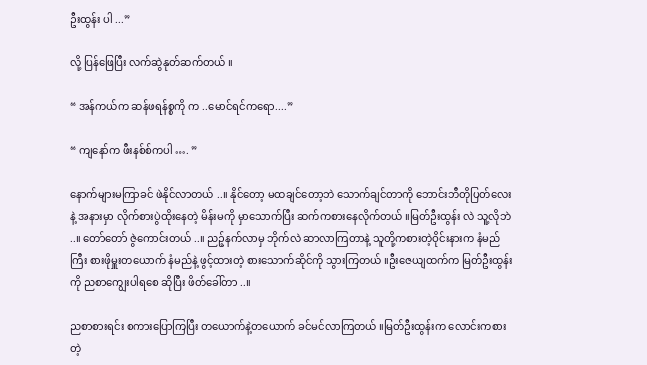ဦးထွန်း ပါ ...”

လို့ ပြန်ဖြေပြီး လက်ဆွဲနုတ်ဆက်တယ် ။

“ အန်ကယ်က ဆန်ဖရန်စ္စကို က ..မောင်ရင်ကရော....”

“ ကျနော်က ဖီးနစ်စ်ကပါ …. ”

နောက်များမကြာခင် ဖဲနိုင်လာတယ် ..။ နိုင်တော့ မထချင်တော့ဘဲ သောက်ချင်တာကို ဘောင်းဘီတိုပြတ်လေးနဲ့ အနားမှာ လိုက်စားပွဲထိုးနေတဲ့ မိန်းမကို မှာသောက်ပြီး ဆက်ကစားနေလိုက်တယ် ။မြတ်ဦးထွန်း လဲ သူ့လိုဘဲ ..။ တော်တော် ဇွဲကောင်းတယ် ..။ ညဉ့်နက်လာမှ ဘိုက်လဲ ဆာလာကြတာနဲ့ သူတို့ကစားတဲ့ဝိုင်းနားက နံမည်ကြီး စားဖိုမှူးတယောက် နံမည်နဲ့ ဖွင့်ထားတဲ့ စားသောက်ဆိုင်ကို သွားကြတယ် ။ဦးဇေယျထက်က မြတ်ဦးထွန်းကို ညစာကျွေးပါရစေ ဆိုပြီး ဖိတ်ခေါ်တာ ..။

ညစာစားရင်း စကားပြောကြပြီး တယောက်နဲ့တယောက် ခင်မင်လာကြတယ် ။မြတ်ဦးထွန်းက လောင်းကစားတဲ့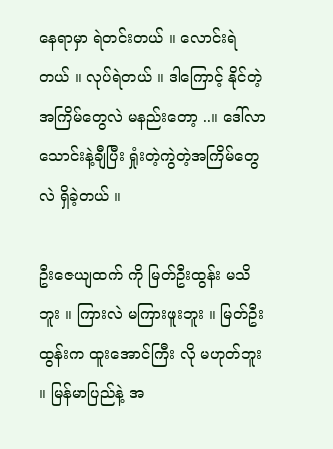နေရာမှာ ရဲတင်းတယ် ။ လောင်းရဲတယ် ။ လုပ်ရဲတယ် ။ ဒါကြောင့် နိုင်တဲ့အကြိမ်တွေလဲ မနည်းတော့ ..။ ဒေါ်လာသောင်းနဲ့ချီပြီး ရှုံးတဲ့ကွဲတဲ့အကြိမ်တွေလဲ ရှိခဲ့တယ် ။

ဦးဇေယျထက် ကို မြတ်ဦးထွန်း မသိဘူး ။ ကြားလဲ မကြားဖူးဘူး ။ မြတ်ဦးထွန်းက ထူးအောင်ကြီး လို မဟုတ်ဘူး ။ မြန်မာပြည်နဲ့ အ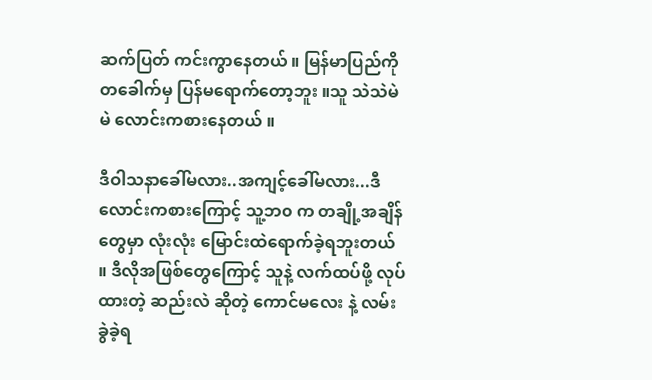ဆက်ပြတ် ကင်းကွာနေတယ် ။ မြန်မာပြည်ကိုတခေါက်မှ ပြန်မရောက်တော့ဘူး ။သူ သဲသဲမဲမဲ လောင်းကစားနေတယ် ။

ဒီဝါသနာခေါ်မလား..အကျင့်ခေါ်မလား...ဒီလောင်းကစားကြောင့် သူ့ဘ၀ က တချို့အချိန်တွေမှာ လုံးလုံး မြောင်းထဲရောက်ခဲ့ရဘူးတယ် ။ ဒီလိုအဖြစ်တွေကြောင့် သူနဲ့ လက်ထပ်ဖို့ လုပ်ထားတဲ့ ဆည်းလဲ ဆိုတဲ့ ကောင်မလေး နဲ့ လမ်းခွဲခဲ့ရ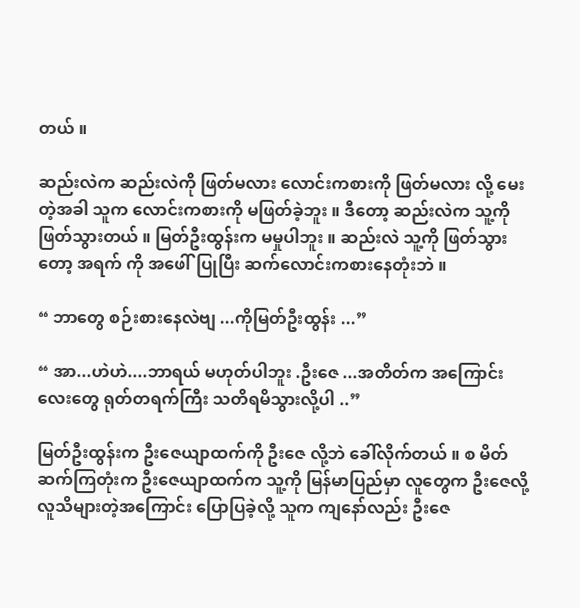တယ် ။

ဆည်းလဲက ဆည်းလဲကို ဖြတ်မလား လောင်းကစားကို ဖြတ်မလား လို့ မေးတဲ့အခါ သူက လောင်းကစားကို မဖြတ်ခဲ့ဘူး ။ ဒီတော့ ဆည်းလဲက သူ့ကို ဖြတ်သွားတယ် ။ မြတ်ဦးထွန်းက မမှုပါဘူး ။ ဆည်းလဲ သူ့ကို ဖြတ်သွားတော့ အရက် ကို အဖေါ်ပြုပြီး ဆက်လောင်းကစားနေတုံးဘဲ ။

“ ဘာတွေ စဉ်းစားနေလဲဗျ ...ကိုမြတ်ဦးထွန်း ...”

“ အာ...ဟဲဟဲ....ဘာရယ် မဟုတ်ပါဘူး .ဦးဇေ ...အတိတ်က အကြောင်းလေးတွေ ရုတ်တရက်ကြီး သတိရမိသွားလို့ပါ ..”

မြတ်ဦးထွန်းက ဦးဇေယျာထက်ကို ဦးဇေ လို့ဘဲ ခေါ်လိုက်တယ် ။ စ မိတ်ဆက်ကြတုံးက ဦးဇေယျာထက်က သူ့ကို မြန်မာပြည်မှာ လူတွေက ဦးဇေလို့ လူသိများတဲ့အကြောင်း ပြောပြခဲ့လို့ သူက ကျနော်လည်း ဦးဇေ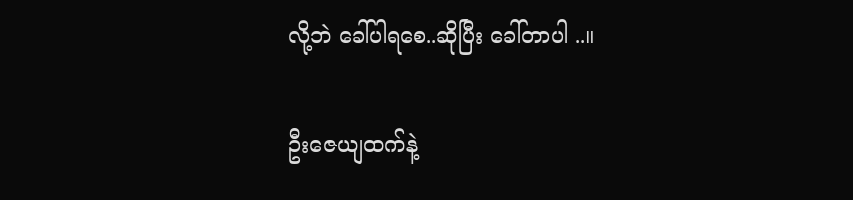လို့ဘဲ ခေါ်ပါရစေ..ဆိုပြီး ခေါ်တာပါ ..။

ဦးဇေယျထက်နဲ့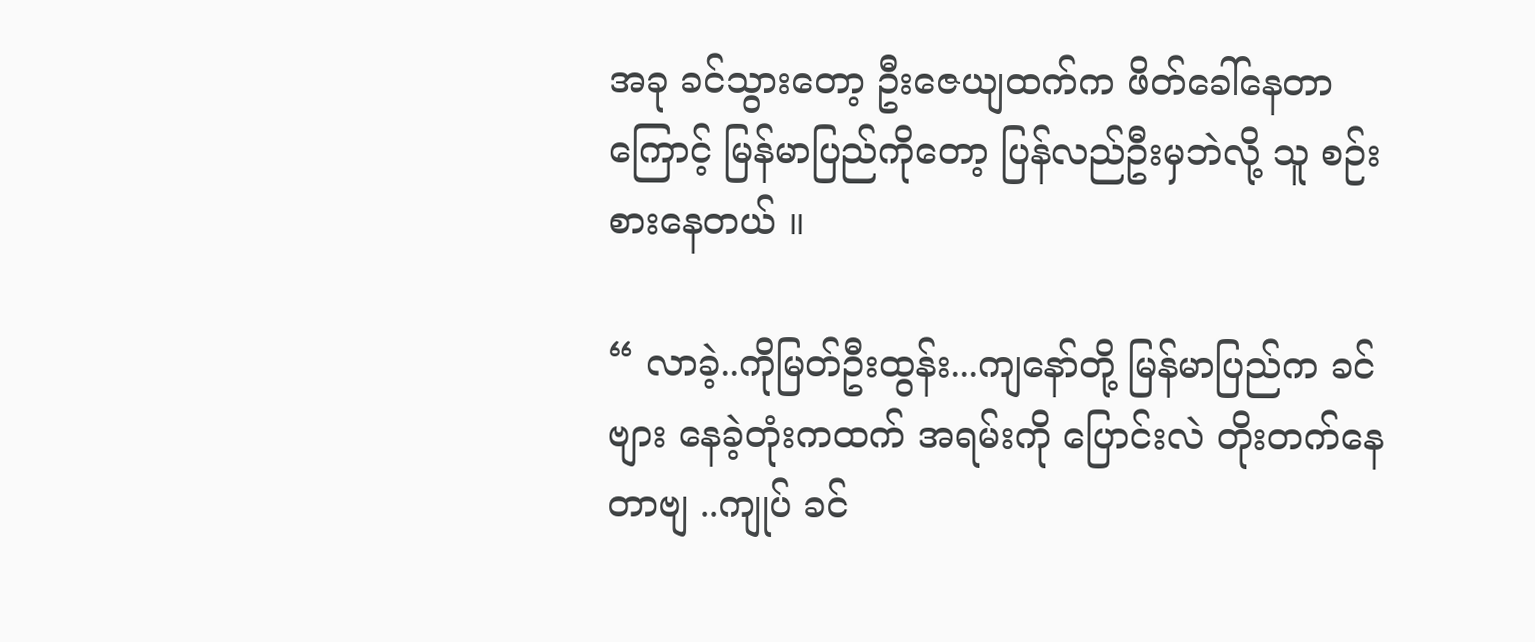အခု ခင်သွားတော့ ဦးဇေယျထက်က ဖိတ်ခေါ်နေတာကြောင့် မြန်မာပြည်ကိုတော့ ပြန်လည်ဦးမှဘဲလို့ သူ စဉ်းစားနေတယ် ။

“ လာခဲ့..ကိုမြတ်ဦးထွန်း...ကျနော်တို့ မြန်မာပြည်က ခင်ဗျား နေခဲ့တုံးကထက် အရမ်းကို ပြောင်းလဲ တိုးတက်နေတာဗျ ..ကျုပ် ခင်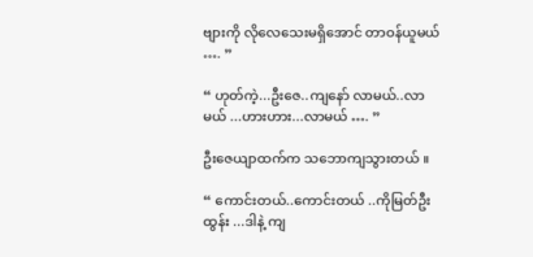ဗျားကို လိုလေသေးမရှိအောင် တာဝန်ယူမယ် …. ”

“ ဟုတ်ကဲ့...ဦးဇေ..ကျနော် လာမယ်..လာမယ် ...ဟားဟား...လာမယ် …. ”

ဦးဇေယျာထက်က သဘောကျသွားတယ် ။

“ ကောင်းတယ်..ကောင်းတယ် ..ကိုမြတ်ဦးထွန်း ...ဒါနဲ့ ကျ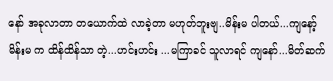နော် အခုလာတာ တယောက်ထဲ လာခဲ့တာ မဟုတ်ဘူးဗျ..မိန်းမ ပါတယ်...ကျနော့်မိန်းမ က ထိန်ထိန်သာ တဲ့...ဟင်းဟင်း ...မကြာခင် သူလာရင် ကျနော်...မိတ်ဆက်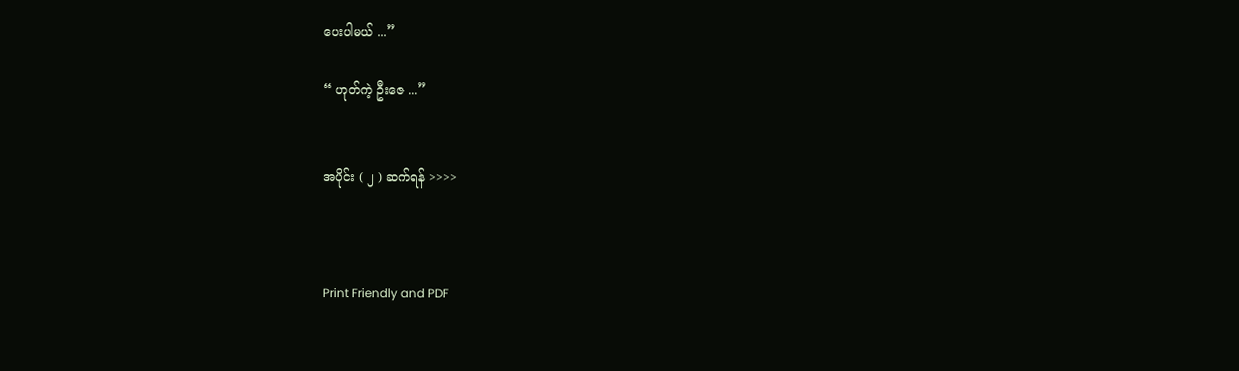ပေးပါမယ် ...”

“ ဟုတ်ကဲ့ ဦးဇေ ...”


အပိုင်း ( ၂ ) ဆက်ရန် >>>>



Print Friendly and PDF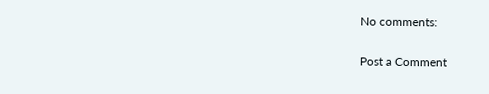No comments:

Post a Comment